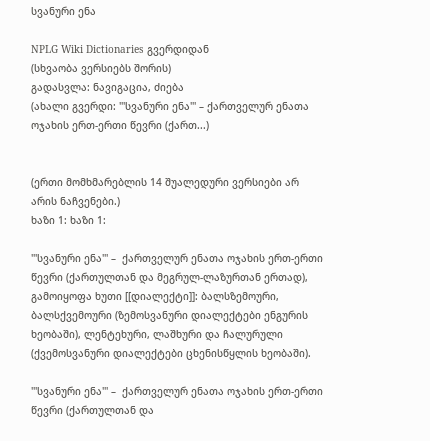სვანური ენა

NPLG Wiki Dictionaries გვერდიდან
(სხვაობა ვერსიებს შორის)
გადასვლა: ნავიგაცია, ძიება
(ახალი გვერდი: '''სვანური ენა''' – ქართველურ ენათა ოჯახის ერთ-ერთი წევრი (ქართ...)


(ერთი მომხმარებლის 14 შუალედური ვერსიები არ არის ნაჩვენები.)
ხაზი 1: ხაზი 1:

'''სვანური ენა''' –  ქართველურ ენათა ოჯახის ერთ-ერთი წევრი (ქართულთან და მეგრულ-ლაზურთან ერთად), გამოიყოფა ხუთი [[დიალექტი]]: ბალსზემოური, ბალსქვემოური (ზემოსვანური დიალექტები ენგურის ხეობაში), ლენტეხური, ლაშხური და ჩალურული (ქვემოსვანური დიალექტები ცხენისწყლის ხეობაში).

'''სვანური ენა''' –  ქართველურ ენათა ოჯახის ერთ-ერთი წევრი (ქართულთან და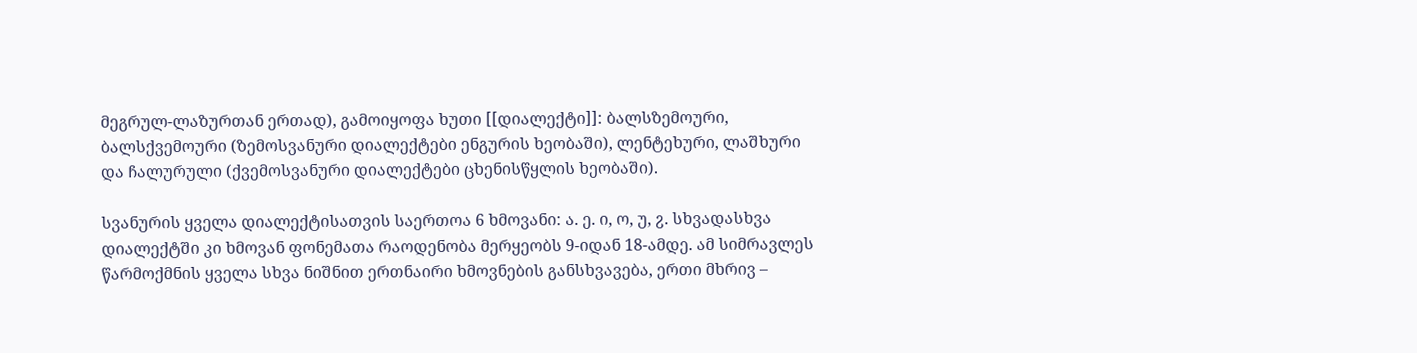მეგრულ-ლაზურთან ერთად), გამოიყოფა ხუთი [[დიალექტი]]: ბალსზემოური, ბალსქვემოური (ზემოსვანური დიალექტები ენგურის ხეობაში), ლენტეხური, ლაშხური და ჩალურული (ქვემოსვანური დიალექტები ცხენისწყლის ხეობაში).

სვანურის ყველა დიალექტისათვის საერთოა 6 ხმოვანი: ა. ე. ი, ო, უ, ჷ. სხვადასხვა დიალექტში კი ხმოვან ფონემათა რაოდენობა მერყეობს 9-იდან 18-ამდე. ამ სიმრავლეს წარმოქმნის ყველა სხვა ნიშნით ერთნაირი ხმოვნების განსხვავება, ერთი მხრივ –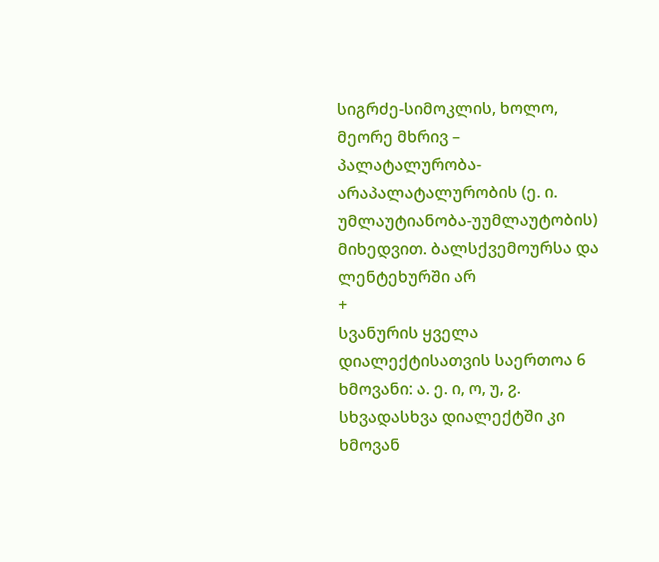სიგრძე-სიმოკლის, ხოლო, მეორე მხრივ – პალატალურობა-არაპალატალურობის (ე. ი. უმლაუტიანობა-უუმლაუტობის) მიხედვით. ბალსქვემოურსა და ლენტეხურში არ
+
სვანურის ყველა დიალექტისათვის საერთოა 6 ხმოვანი: ა. ე. ი, ო, უ, ჷ. სხვადასხვა დიალექტში კი ხმოვან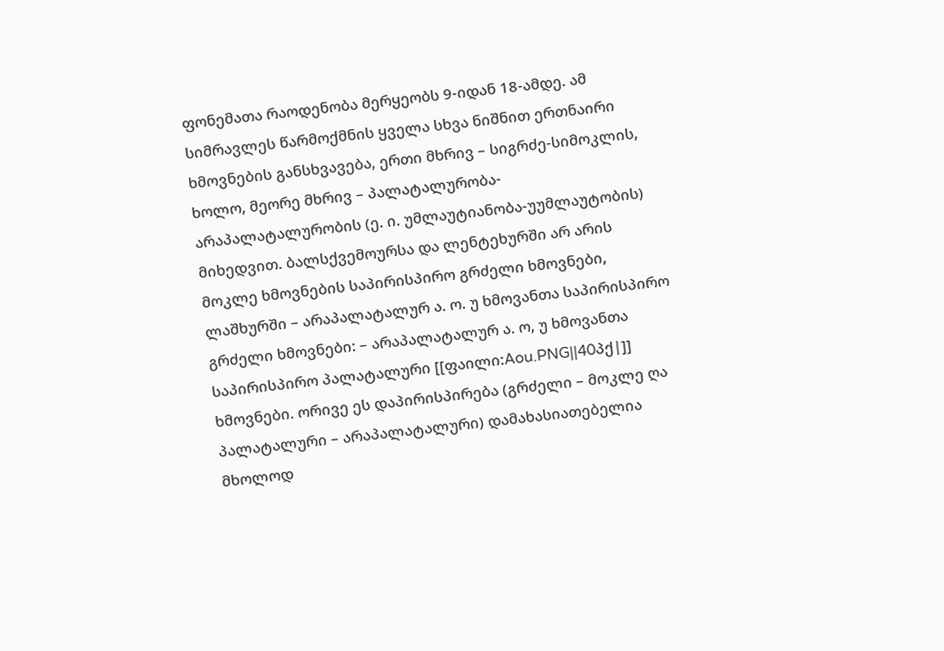ფონემათა რაოდენობა მერყეობს 9-იდან 18-ამდე. ამ სიმრავლეს წარმოქმნის ყველა სხვა ნიშნით ერთნაირი ხმოვნების განსხვავება, ერთი მხრივ – სიგრძე-სიმოკლის, ხოლო, მეორე მხრივ – პალატალურობა-არაპალატალურობის (ე. ი. უმლაუტიანობა-უუმლაუტობის) მიხედვით. ბალსქვემოურსა და ლენტეხურში არ არის მოკლე ხმოვნების საპირისპირო გრძელი ხმოვნები, ლაშხურში – არაპალატალურ ა. ო. უ ხმოვანთა საპირისპირო გრძელი ხმოვნები: – არაპალატალურ ა. ო, უ ხმოვანთა საპირისპირო პალატალური [[ფაილი:Aou.PNG||40პქ|]] ხმოვნები. ორივე ეს დაპირისპირება (გრძელი – მოკლე ღა პალატალური – არაპალატალური) დამახასიათებელია მხოლოდ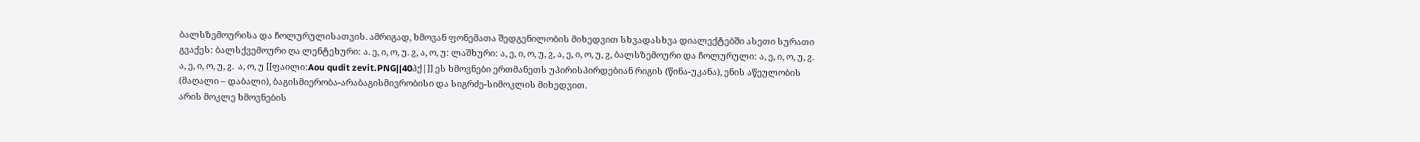ბალსზემოურისა და ჩოლურულისათვის. ამრიგად, ხმოვან ფონემათა შედგენილობის მიხედვით სხვადასხვა დიალექტებში ასეთი სურათი გვაქეს: ბალსქვემოური ღა ლენტეხური: ა. ე, ი, ო, უ. ჷ, ა, ო, უ: ლაშხური: ა, ე, ი, ო, უ, ჷ, ა, ე, ი, ო, უ, ჷ, ბალსზემოური და ჩოლურული: ა, ე, ი, ო, უ, ჷ. ა, ე, ი, ო, უ, ჷ.  ა, ო, უ [[ფაილი:Aou qudit zevit.PNG||40პქ|]] ეს ხმოვნები ერთმანეთს უპირისპირდებიან რიგის (წინა-უკანა), ენის აწეულობის (მაღალი – დაბალი), ბაგისმიერობა-არაბაგისმივრობისი და სიგრძე-სიმოკლის მიხედვით.
არის მოკლე ხმოვნების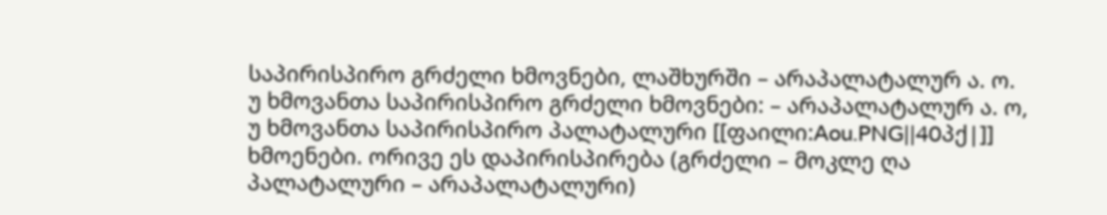საპირისპირო გრძელი ხმოვნები, ლაშხურში – არაპალატალურ ა. ო. უ ხმოვანთა საპირისპირო გრძელი ხმოვნები: – არაპალატალურ ა. ო, უ ხმოვანთა საპირისპირო პალატალური [[ფაილი:Aou.PNG||40პქ|]] ხმოენები. ორივე ეს დაპირისპირება (გრძელი – მოკლე ღა პალატალური – არაპალატალური)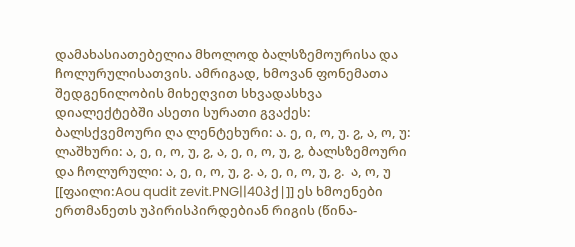დამახასიათებელია მხოლოდ ბალსზემოურისა და ჩოლურულისათვის. ამრიგად, ხმოვან ფონემათა შედგენილობის მიხეღვით სხვადასხვა დიალექტებში ასეთი სურათი გვაქეს: ბალსქვემოური ღა ლენტეხური: ა. ე, ი, ო, უ. ჷ, ა, ო, უ: ლაშხური: ა, ე, ი, ო, უ, ჷ, ა, ე, ი, ო, უ, ჷ, ბალსზემოური და ჩოლურული: ა, ე, ი, ო, უ, ჷ. ა, ე, ი, ო, უ, ჷ.  ა, ო, უ [[ფაილი:Aou qudit zevit.PNG||40პქ|]] ეს ხმოენები ერთმანეთს უპირისპირდებიან რიგის (წინა-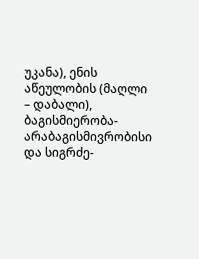უკანა), ენის აწეულობის (მაღლი – დაბალი), ბაგისმიერობა-არაბაგისმივრობისი და სიგრძე-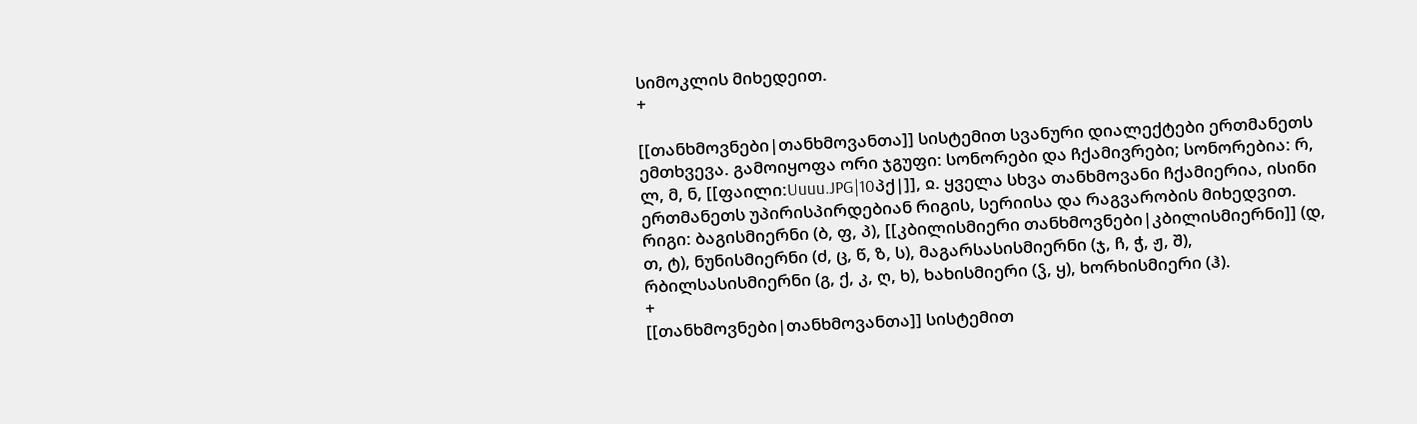სიმოკლის მიხედეით.
+

[[თანხმოვნები|თანხმოვანთა]] სისტემით სვანური დიალექტები ერთმანეთს ემთხვევა. გამოიყოფა ორი ჯგუფი: სონორები და ჩქამივრები; სონორებია: რ, ლ, მ, ნ, [[ფაილი:Uuuu.JPG|10პქ|]], ჲ. ყველა სხვა თანხმოვანი ჩქამიერია, ისინი ერთმანეთს უპირისპირდებიან რიგის, სერიისა და რაგვარობის მიხედვით. რიგი: ბაგისმიერნი (ბ, ფ, პ), [[კბილისმიერი თანხმოვნები|კბილისმიერნი]] (დ, თ, ტ), ნუნისმიერნი (ძ, ც, წ, ზ, ს), მაგარსასისმიერნი (ჯ, ჩ, ჭ, ჟ, შ), რბილსასისმიერნი (გ, ქ, კ, ღ, ხ), ხახისმიერი (ჴ, ყ), ხორხისმიერი (ჰ).
+
[[თანხმოვნები|თანხმოვანთა]] სისტემით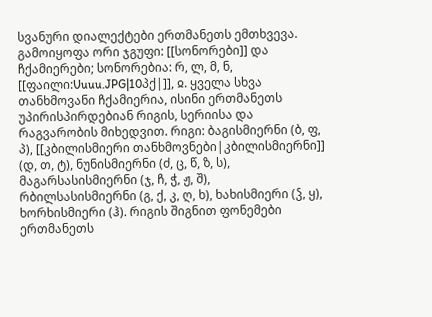სვანური დიალექტები ერთმანეთს ემთხვევა. გამოიყოფა ორი ჯგუფი: [[სონორები]] და ჩქამიერები; სონორებია: რ, ლ, მ, ნ, [[ფაილი:Uuuu.JPG|10პქ|]], ჲ. ყველა სხვა თანხმოვანი ჩქამიერია, ისინი ერთმანეთს უპირისპირდებიან რიგის, სერიისა და რაგვარობის მიხედვით. რიგი: ბაგისმიერნი (ბ, ფ, პ), [[კბილისმიერი თანხმოვნები|კბილისმიერნი]] (დ, თ, ტ), ნუნისმიერნი (ძ, ც, წ, ზ, ს), მაგარსასისმიერნი (ჯ, ჩ, ჭ, ჟ, შ), რბილსასისმიერნი (გ, ქ, კ, ღ, ხ), ხახისმიერი (ჴ, ყ), ხორხისმიერი (ჰ). რიგის შიგნით ფონემები ერთმანეთს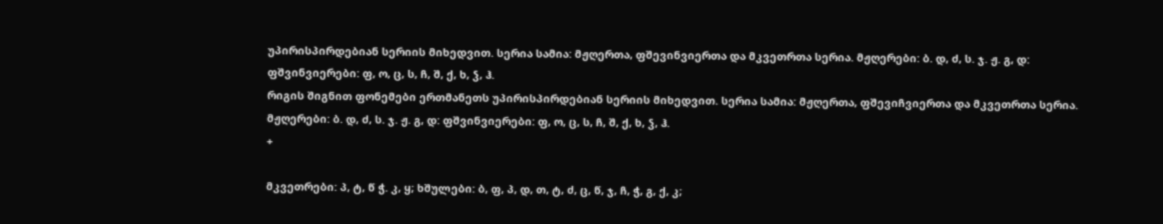უპირისპირდებიან სერიის მიხედვით. სერია სამია: მჟღერთა, ფშევინვიერთა და მკვეთრთა სერია. მჟღერები: ბ. დ, ძ, ს. ჯ. ჟ. გ, დ: ფშვინვიერები: ფ, ო, ც, ს, ჩ, შ, ქ, ხ, ჴ, ჰ.
რიგის შიგნით ფონემები ერთმანეთს უპირისპირდებიან სერიის მიხედვით. სერია სამია: მჟღერთა, ფშევიჩვიერთა და მკვეთრთა სერია. მჟღერები: ბ. დ, ძ, ს. ჯ. ჟ. გ, დ: ფშვინვიერები: ფ, ო, ც, ს, ჩ, შ, ქ, ხ, ჴ, ჰ.
+

მკვეთრები: პ, ტ, წ ჭ. კ, ყ; ხშულები: ბ, ფ, პ, დ, თ, ტ, ძ, ც, წ, ჯ, ჩ, ჭ, გ, ქ, კ;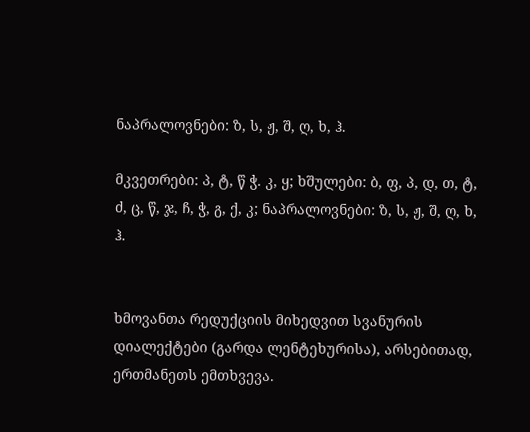ნაპრალოვნები: ზ, ს, ჟ, შ, ღ, ხ, ჰ.

მკვეთრები: პ, ტ, წ ჭ. კ, ყ; ხშულები: ბ, ფ, პ, დ, თ, ტ, ძ, ც, წ, ჯ, ჩ, ჭ, გ, ქ, კ; ნაპრალოვნები: ზ, ს, ჟ, შ, ღ, ხ, ჰ.


ხმოვანთა რედუქციის მიხედვით სვანურის დიალექტები (გარდა ლენტეხურისა), არსებითად, ერთმანეთს ემთხვევა.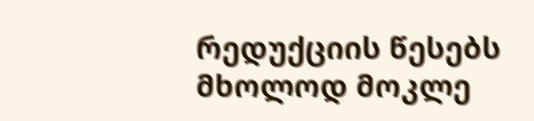რედუქციის წესებს მხოლოდ მოკლე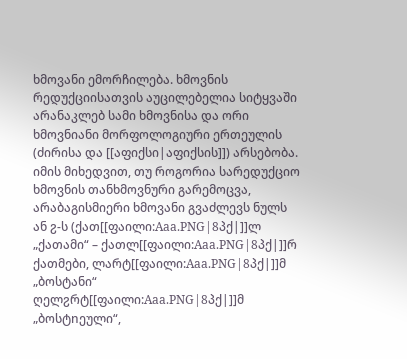ხმოვანი ემორჩილება. ხმოვნის რედუქციისათვის აუცილებელია სიტყვაში არანაკლებ სამი ხმოვნისა და ორი ხმოვნიანი მორფოლოგიური ერთეულის (ძირისა და [[აფიქსი|აფიქსის]]) არსებობა. იმის მიხედვით, თუ როგორია სარედუქციო ხმოვნის თანხმოვნური გარემოცვა, არაბაგისმიერი ხმოვანი გვაძლევს ნულს ან ჷ-ს (ქათ[[ფაილი:Aaa.PNG|8პქ|]]ლ „ქათამი“ – ქათლ[[ფაილი:Aaa.PNG|8პქ|]]რ ქათმები, ლარტ[[ფაილი:Aaa.PNG|8პქ|]]მ „ბოსტანი“ ღელჷრტ[[ფაილი:Aaa.PNG|8პქ|]]მ „ბოსტnეული“,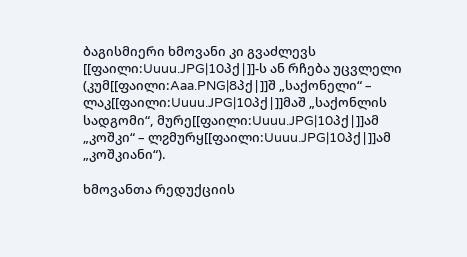ბაგისმიერი ხმოვანი კი გვაძლევს [[ფაილი:Uuuu.JPG|10პქ|]]-ს ან რჩება უცვლელი (კუმ[[ფაილი:Aaa.PNG|8პქ|]]შ „საქონელი“ – ლაკ[[ფაილი:Uuuu.JPG|10პქ|]]მაშ „საქონლის სადგომი“, მურე[[ფაილი:Uuuu.JPG|10პქ|]]ამ „კოშკი“ – ლჷმურყ[[ფაილი:Uuuu.JPG|10პქ|]]ამ „კოშკიანი“).

ხმოვანთა რედუქციის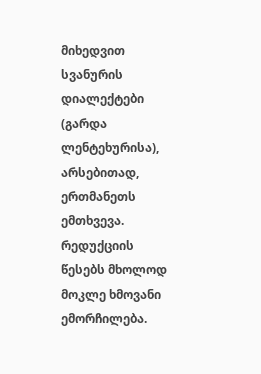მიხედვით სვანურის დიალექტები (გარდა ლენტეხურისა), არსებითად, ერთმანეთს ემთხვევა. რედუქციის წესებს მხოლოდ მოკლე ხმოვანი ემორჩილება.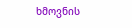ხმოვნის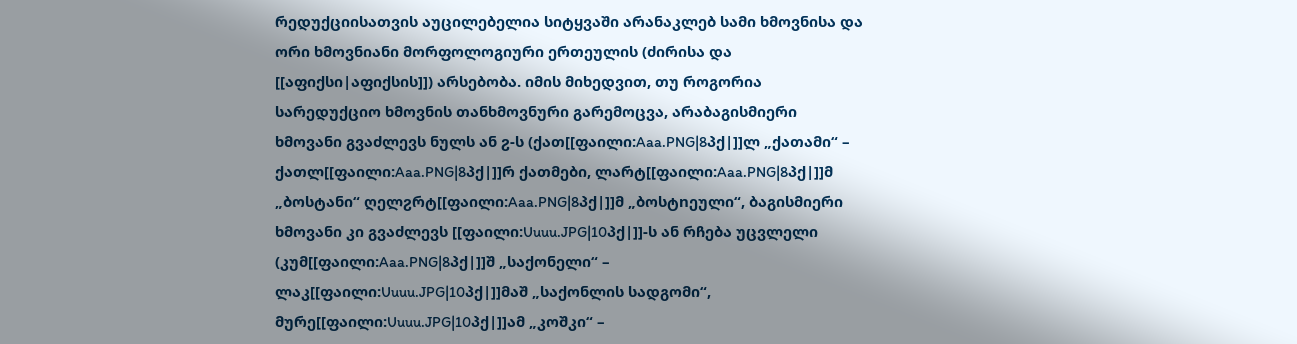რედუქციისათვის აუცილებელია სიტყვაში არანაკლებ სამი ხმოვნისა და ორი ხმოვნიანი მორფოლოგიური ერთეულის (ძირისა და [[აფიქსი|აფიქსის]]) არსებობა. იმის მიხედვით, თუ როგორია სარედუქციო ხმოვნის თანხმოვნური გარემოცვა, არაბაგისმიერი ხმოვანი გვაძლევს ნულს ან ჷ-ს (ქათ[[ფაილი:Aaa.PNG|8პქ|]]ლ „ქათამი“ – ქათლ[[ფაილი:Aaa.PNG|8პქ|]]რ ქათმები, ლარტ[[ფაილი:Aaa.PNG|8პქ|]]მ „ბოსტანი“ ღელჷრტ[[ფაილი:Aaa.PNG|8პქ|]]მ „ბოსტnეული“, ბაგისმიერი ხმოვანი კი გვაძლევს [[ფაილი:Uuuu.JPG|10პქ|]]-ს ან რჩება უცვლელი (კუმ[[ფაილი:Aaa.PNG|8პქ|]]შ „საქონელი“ – ლაკ[[ფაილი:Uuuu.JPG|10პქ|]]მაშ „საქონლის სადგომი“, მურე[[ფაილი:Uuuu.JPG|10პქ|]]ამ „კოშკი“ –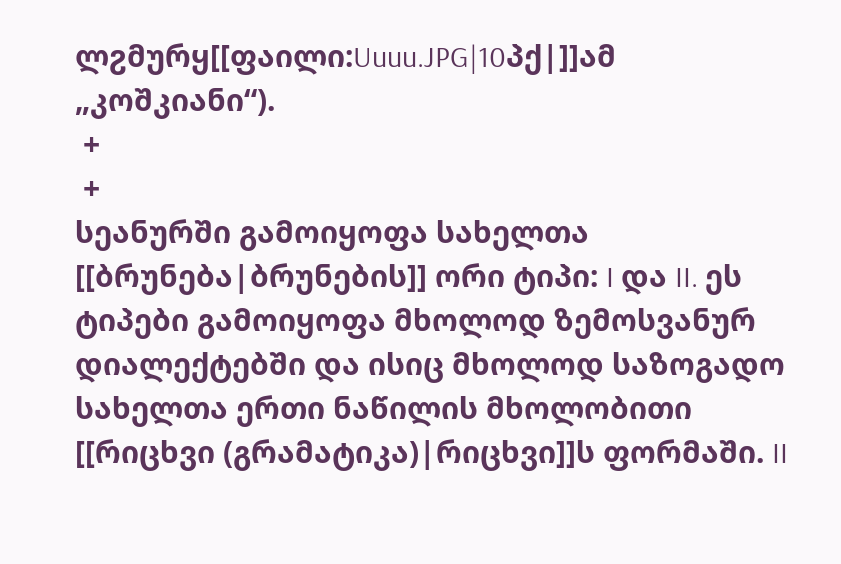ლჷმურყ[[ფაილი:Uuuu.JPG|10პქ|]]ამ „კოშკიანი“).
 +
 +
სეანურში გამოიყოფა სახელთა [[ბრუნება|ბრუნების]] ორი ტიპი: I და II. ეს ტიპები გამოიყოფა მხოლოდ ზემოსვანურ დიალექტებში და ისიც მხოლოდ საზოგადო სახელთა ერთი ნაწილის მხოლობითი [[რიცხვი (გრამატიკა)|რიცხვი]]ს ფორმაში. II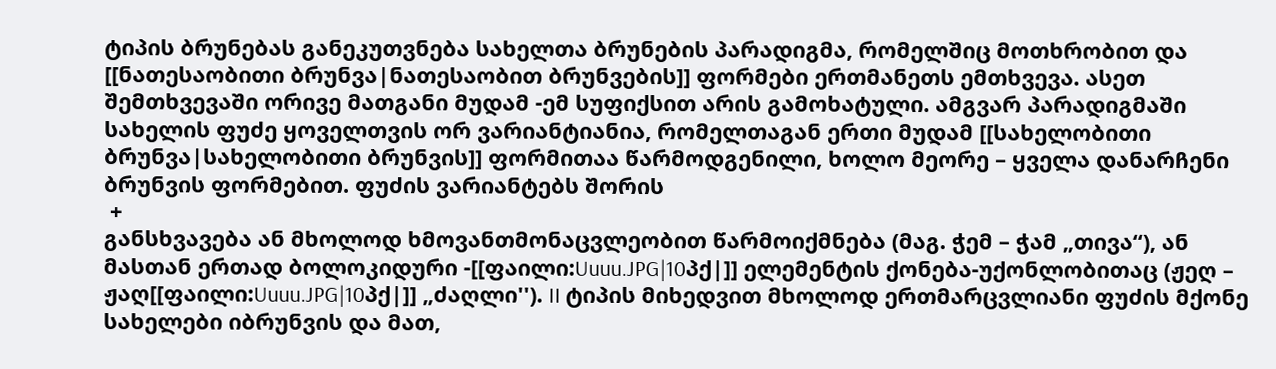ტიპის ბრუნებას განეკუთვნება სახელთა ბრუნების პარადიგმა, რომელშიც მოთხრობით და [[ნათესაობითი ბრუნვა|ნათესაობით ბრუნვების]] ფორმები ერთმანეთს ემთხვევა. ასეთ შემთხვევაში ორივე მათგანი მუდამ -ემ სუფიქსით არის გამოხატული. ამგვარ პარადიგმაში სახელის ფუძე ყოველთვის ორ ვარიანტიანია, რომელთაგან ერთი მუდამ [[სახელობითი ბრუნვა|სახელობითი ბრუნვის]] ფორმითაა წარმოდგენილი, ხოლო მეორე – ყველა დანარჩენი ბრუნვის ფორმებით. ფუძის ვარიანტებს შორის
 +
განსხვავება ან მხოლოდ ხმოვანთმონაცვლეობით წარმოიქმნება (მაგ. ჭემ – ჭამ „თივა“), ან მასთან ერთად ბოლოკიდური -[[ფაილი:Uuuu.JPG|10პქ|]] ელემენტის ქონება-უქონლობითაც (ჟეღ – ჟაღ[[ფაილი:Uuuu.JPG|10პქ|]] „ძაღლი''). II ტიპის მიხედვით მხოლოდ ერთმარცვლიანი ფუძის მქონე სახელები იბრუნვის და მათ,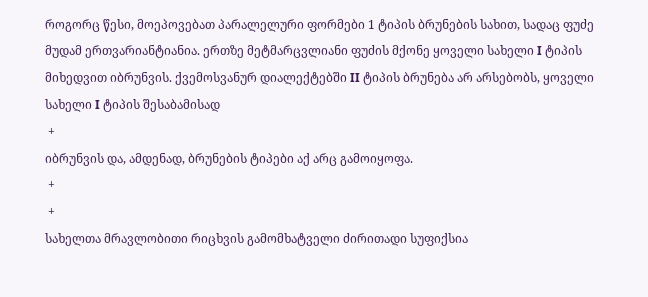როგორც წესი, მოეპოვებათ პარალელური ფორმები 1 ტიპის ბრუნების სახით, სადაც ფუძე მუდამ ერთვარიანტიანია. ერთზე მეტმარცვლიანი ფუძის მქონე ყოველი სახელი I ტიპის მიხედვით იბრუნვის. ქვემოსვანურ დიალექტებში II ტიპის ბრუნება არ არსებობს, ყოველი სახელი I ტიპის შესაბამისად
 +
იბრუნვის და, ამდენად, ბრუნების ტიპები აქ არც გამოიყოფა.
 +
 +
სახელთა მრავლობითი რიცხვის გამომხატველი ძირითადი სუფიქსია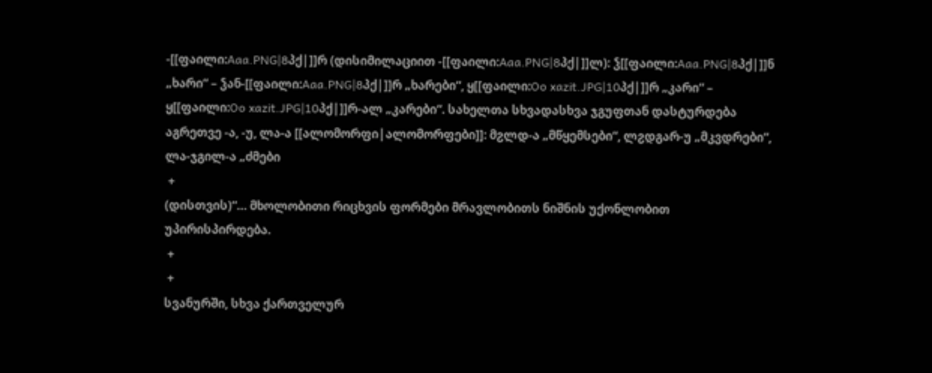-[[ფაილი:Aaa.PNG|8პქ|]]რ (დისიმილაციით -[[ფაილი:Aaa.PNG|8პქ|]]ლ): ჴ[[ფაილი:Aaa.PNG|8პქ|]]ნ „ხარი“ – ჴან-[[ფაილი:Aaa.PNG|8პქ|]]რ „ხარები“, ყ[[ფაილი:Oo xazit.JPG|10პქ|]]რ „კარი“ – ყ[[ფაილი:Oo xazit.JPG|10პქ|]]რ-ალ „კარები“. სახელთა სხვადასხვა ჯგუფთან დასტურდება აგრეთვე -ა, -უ, ლა-ა [[ალომორფი|ალომორფები]]: მჷლდ-ა „მწყემსები“, ლჷდგარ-უ „მკვდრები“, ლა-ჯგილ-ა „ძმები
 +
(დისთვის)“… მხოლობითი რიცხვის ფორმები მრავლობითს ნიშნის უქონლობით უპირისპირდება.
 +
 +
სვანურში, სხვა ქართველურ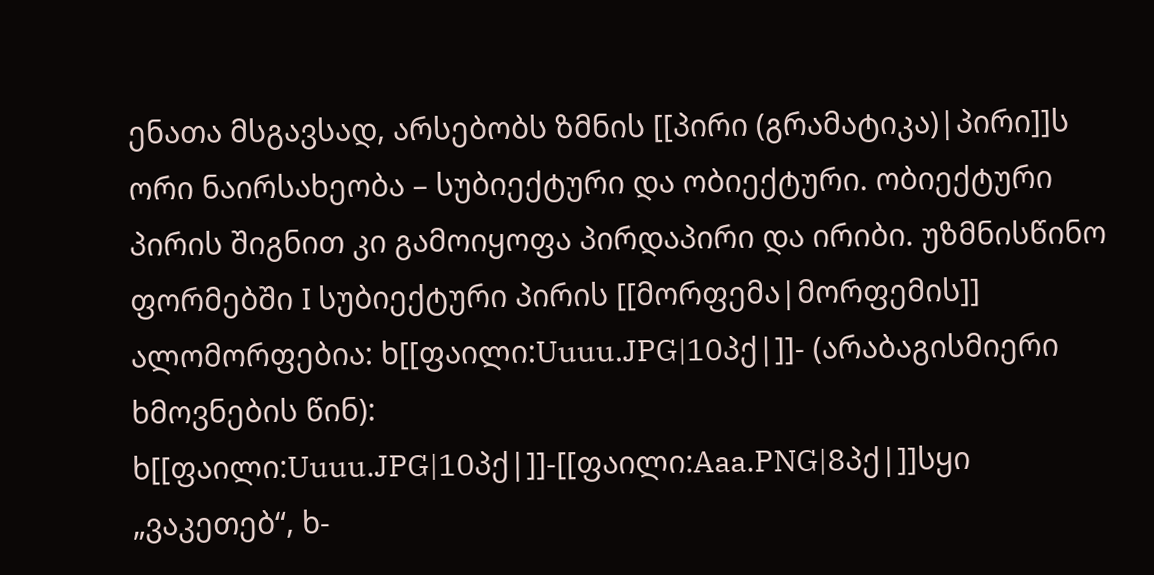ენათა მსგავსად, არსებობს ზმნის [[პირი (გრამატიკა)|პირი]]ს ორი ნაირსახეობა – სუბიექტური და ობიექტური. ობიექტური პირის შიგნით კი გამოიყოფა პირდაპირი და ირიბი. უზმნისწინო ფორმებში I სუბიექტური პირის [[მორფემა|მორფემის]] ალომორფებია: ხ[[ფაილი:Uuuu.JPG|10პქ|]]- (არაბაგისმიერი ხმოვნების წინ): ხ[[ფაილი:Uuuu.JPG|10პქ|]]-[[ფაილი:Aaa.PNG|8პქ|]]სყი „ვაკეთებ“, ხ-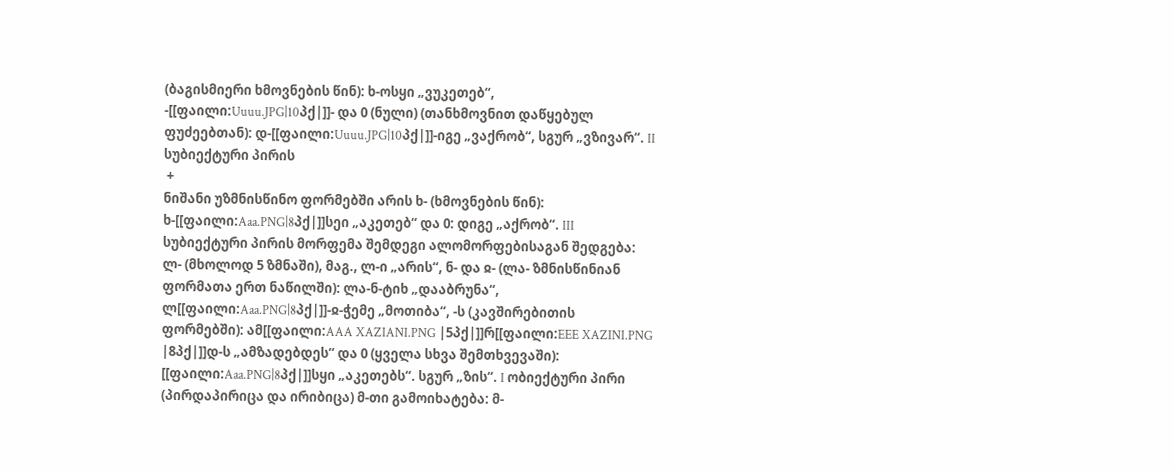(ბაგისმიერი ხმოვნების წინ): ხ-ოსყი „ვუკეთებ“, -[[ფაილი:Uuuu.JPG|10პქ|]]- და 0 (ნული) (თანხმოვნით დაწყებულ ფუძეებთან): დ-[[ფაილი:Uuuu.JPG|10პქ|]]-იგე „ვაქრობ“, სგურ „ვზივარ“. II სუბიექტური პირის
 +
ნიშანი უზმნისწინო ფორმებში არის ხ- (ხმოვნების წინ): ხ-[[ფაილი:Aaa.PNG|8პქ|]]სეი „აკეთებ“ და 0: დიგე „აქრობ“. III სუბიექტური პირის მორფემა შემდეგი ალომორფებისაგან შედგება: ლ- (მხოლოდ 5 ზმნაში), მაგ., ლ-ი „არის“, ნ- და ჲ- (ლა- ზმნისწინიან ფორმათა ერთ ნაწილში): ლა-ნ-ტიხ „დააბრუნა“, ლ[[ფაილი:Aaa.PNG|8პქ|]]-ჲ-ჭემე „მოთიბა“, -ს (კავშირებითის ფორმებში): ამ[[ფაილი:AAA XAZIANI.PNG |5პქ|]]რ[[ფაილი:EEE XAZINI.PNG |8პქ|]]დ-ს „ამზადებდეს“ და 0 (ყველა სხვა შემთხვევაში): [[ფაილი:Aaa.PNG|8პქ|]]სყი „აკეთებს“. სგურ „ზის“. I ობიექტური პირი (პირდაპირიცა და ირიბიცა) მ-თი გამოიხატება: მ-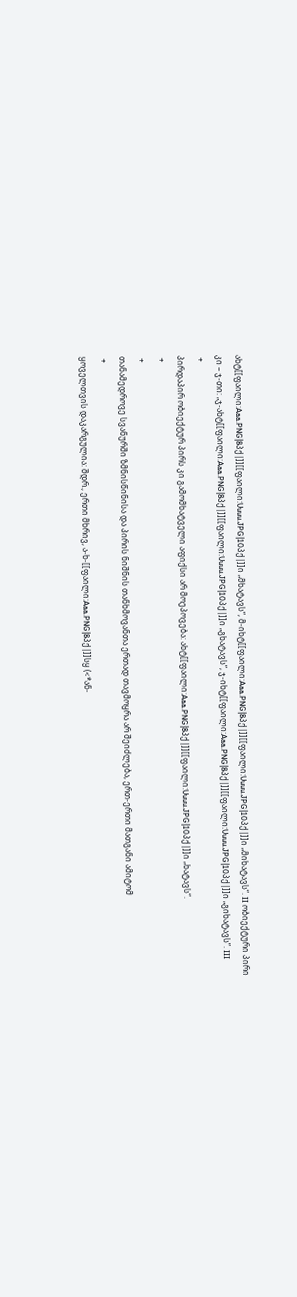ახტ[[ფაილი:Aaa.PNG|8პქ|]][[ფაილი:Uuuu.JPG|10პქ|]]ი „მხატავს“, მ-იხტ[[ფაილი:Aaa.PNG|8პქ|]][[ფაილი:Uuuu.JPG|10პქ|]]ი „მიხატავს“. II ობიექტური პირი კი – ჯ-თი: „ჯ-ახტ[[ფაილი:Aaa.PNG|8პქ|]][[ფაილი:Uuuu.JPG|10პქ|]]ი „გხატავს”, ჯ-იხტ[[ფაილი:Aaa.PNG|8პქ|]][[ფაილი:Uuuu.JPG|10პქ|]]ი „გიხატავს”. III
 +
პირდაპირ ობიექტურ პირს კი გამომხატველი აფიქსი არ მოეპოვება: ახტ[[ფაილი:Aaa.PNG|8პქ|]][[ფაილი:Uuuu.JPG|10პქ|]]ი „ხატავს“.
 +
 +
თანამედროვე სვანურში ზმნისწინისა და პირის ნიშნის თანხმოვანთა ერთად თავმოყრა არ შეიძლება, ერთ-ერთი მათგანი ამიტომ
 +
ყოველთვის დაკარგულია: შდრ., ერთი მხრივ, ა-ხ-[[ფაილი:Aaa.PNG|8პქ|]]სყ (<*ან-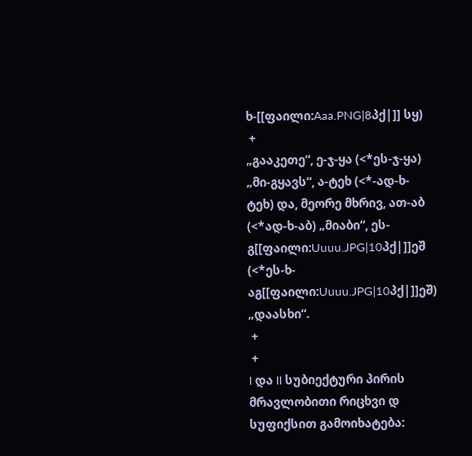ხ-[[ფაილი:Aaa.PNG|8პქ|]] სყ)
 +
„გააკეთე“, ე-ჯ-ყა (<*ეს-ჯ-ყა) „მი-გყავს“, ა-ტეხ (<*-ად-ხ-ტეხ) და, მეორე მხრივ, ათ-აბ (<*ად-ხ-აბ) „მიაბი“, ეს-გ[[ფაილი:Uuuu.JPG|10პქ|]]ეშ (<*ეს-ხ-აგ[[ფაილი:Uuuu.JPG|10პქ|]]ეშ) „დაასხი“.
 +
 +
I და II სუბიექტური პირის მრავლობითი რიცხვი დ სუფიქსით გამოიხატება: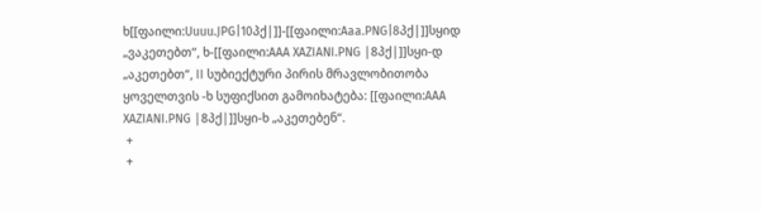ხ[[ფაილი:Uuuu.JPG|10პქ|]]-[[ფაილი:Aaa.PNG|8პქ|]]სყიდ „ვაკეთებთ“, ხ-[[ფაილი:AAA XAZIANI.PNG |8პქ|]]სყი-დ „აკეთებთ“, II სუბიექტური პირის მრავლობითობა ყოველთვის -ხ სუფიქსით გამოიხატება: [[ფაილი:AAA XAZIANI.PNG |8პქ|]]სყი-ხ „აკეთებენ“.
 +
 +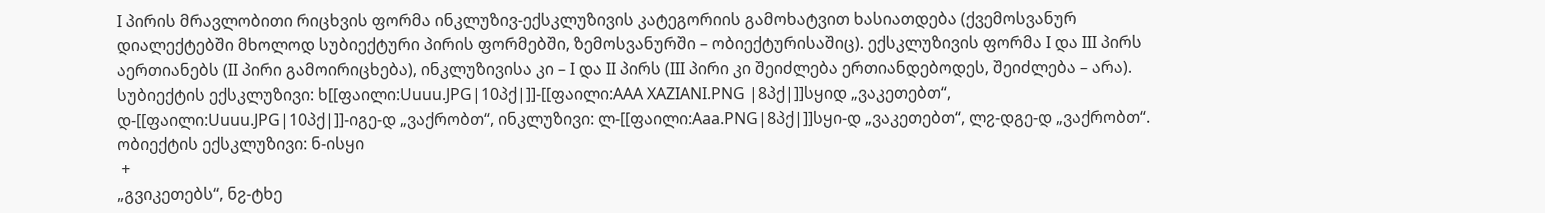I პირის მრავლობითი რიცხვის ფორმა ინკლუზივ-ექსკლუზივის კატეგორიის გამოხატვით ხასიათდება (ქვემოსვანურ დიალექტებში მხოლოდ სუბიექტური პირის ფორმებში, ზემოსვანურში – ობიექტურისაშიც). ექსკლუზივის ფორმა I და III პირს აერთიანებს (II პირი გამოირიცხება), ინკლუზივისა კი – I და II პირს (III პირი კი შეიძლება ერთიანდებოდეს, შეიძლება – არა). სუბიექტის ექსკლუზივი: ხ[[ფაილი:Uuuu.JPG|10პქ|]]-[[ფაილი:AAA XAZIANI.PNG |8პქ|]]სყიდ „ვაკეთებთ“, დ-[[ფაილი:Uuuu.JPG|10პქ|]]-იგე-დ „ვაქრობთ“, ინკლუზივი: ლ-[[ფაილი:Aaa.PNG|8პქ|]]სყი-დ „ვაკეთებთ“, ლჷ-დგე-დ „ვაქრობთ“. ობიექტის ექსკლუზივი: ნ-ისყი
 +
„გვიკეთებს“, ნჷ-ტხე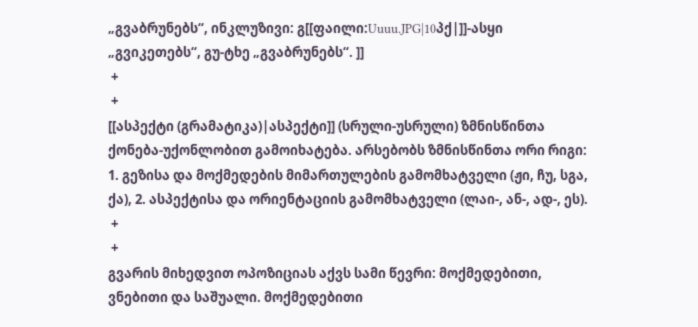„გვაბრუნებს“, ინკლუზივი: გ[[ფაილი:Uuuu.JPG|10პქ|]]-ასყი „გვიკეთებს“, გუ-ტხე „გვაბრუნებს“. ]]
 +
 +
[[ასპექტი (გრამატიკა)|ასპექტი]] (სრული-უსრული) ზმნისწინთა ქონება-უქონლობით გამოიხატება. არსებობს ზმნისწინთა ორი რიგი: 1. გეზისა და მოქმედების მიმართულების გამომხატველი (ჟი, ჩუ, სგა, ქა), 2. ასპექტისა და ორიენტაციის გამომხატველი (ლაი-, ან-, ად-, ეს).
 +
 +
გვარის მიხედვით ოპოზიციას აქვს სამი წევრი: მოქმედებითი, ვნებითი და საშუალი. მოქმედებითი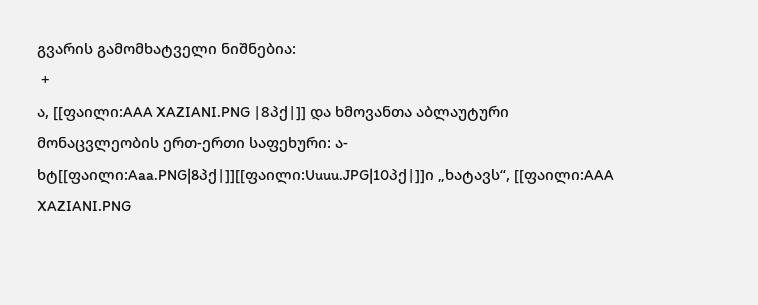გვარის გამომხატველი ნიშნებია:
 +
ა, [[ფაილი:AAA XAZIANI.PNG |8პქ|]] და ხმოვანთა აბლაუტური მონაცვლეობის ერთ-ერთი საფეხური: ა-ხტ[[ფაილი:Aaa.PNG|8პქ|]][[ფაილი:Uuuu.JPG|10პქ|]]ი „ხატავს“, [[ფაილი:AAA XAZIANI.PNG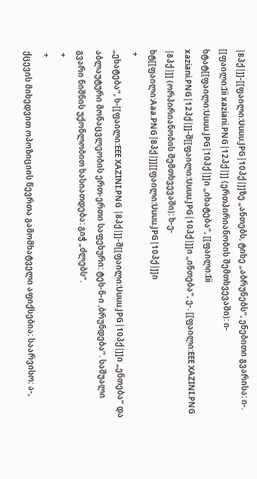|8პქ|]]-[[ფაილი:Uuuu.JPG|10პქ|]]ზე „ანთებს, ტიხე „აბრუნებს“, ენებითი გვარისა: ი-. [[ფაილი:Iii xaziani.PNG|12პქ|]] (ერთპირიანობის შემთხვევაში): ი-ხტატ[[ფაილი:Uuuu.JPG|10პქ|]]ი „იხატება“, [[ფაილი:Iii xaziani.PNG|12პქ|]]-შ[[ფაილი:Uuuu.JPG|10პქ|]]ი „ინთება", ე-. [[ფაილი:EEE XAZINI.PNG |8პქ|]] (ორპირიანობის შემთხვევაში): ხ-ე-ხტ[[ფაილი:Aaa.PNG|8პქ|]][[ფაილი:Uuuu.JPG|10პქ|]]ი
 +
„ეხატება“, ხ-[[ფაილი:EEE XAZINI.PNG |8პქ|]]-შ[[ფაილი:Uuuu.JPG|10პქ|]]ი „ენთება“ და აბლაუტური მონაცვლეობის ერთ-ერთი საფეხური: ტეხ-ნ-ი ,ბრუნდება”. საშუალი გვარი ნიშნის უქონლობით ხასიათდება: გიჭ „ძლებს“.
 +
 +
ქცევის მიხედვით ოპოზიციის წევრთა გამომხატველი აფიქსებია: საარვისო: ა-,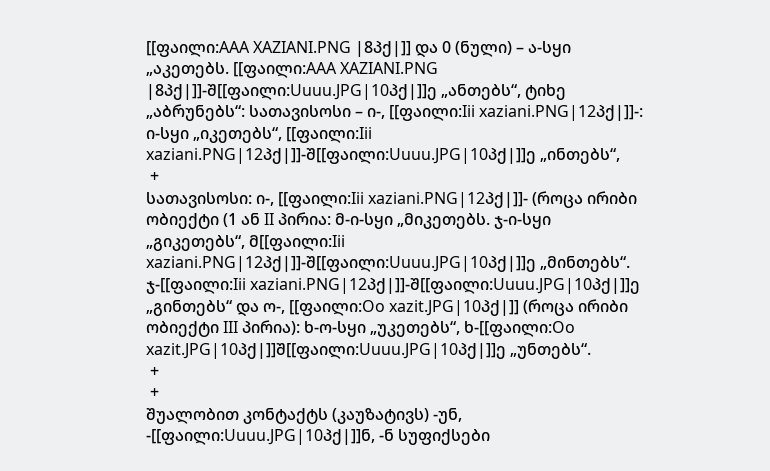[[ფაილი:AAA XAZIANI.PNG |8პქ|]] და 0 (ნული) – ა-სყი „აკეთებს. [[ფაილი:AAA XAZIANI.PNG |8პქ|]]-შ[[ფაილი:Uuuu.JPG|10პქ|]]ე „ანთებს“, ტიხე „აბრუნებს“: სათავისოსი – ი-, [[ფაილი:Iii xaziani.PNG|12პქ|]]-: ი-სყი „იკეთებს“, [[ფაილი:Iii xaziani.PNG|12პქ|]]-შ[[ფაილი:Uuuu.JPG|10პქ|]]ე „ინთებს“,
 +
სათავისოსი: ი-, [[ფაილი:Iii xaziani.PNG|12პქ|]]- (როცა ირიბი ობიექტი (1 ან II პირია: მ-ი-სყი „მიკეთებს. ჯ-ი-სყი „გიკეთებს“, მ[[ფაილი:Iii xaziani.PNG|12პქ|]]-შ[[ფაილი:Uuuu.JPG|10პქ|]]ე „მინთებს“. ჯ-[[ფაილი:Iii xaziani.PNG|12პქ|]]-შ[[ფაილი:Uuuu.JPG|10პქ|]]ე „გინთებს“ და ო-, [[ფაილი:Oo xazit.JPG|10პქ|]] (როცა ირიბი ობიექტი III პირია): ხ-ო-სყი „უკეთებს“, ხ-[[ფაილი:Oo xazit.JPG|10პქ|]]შ[[ფაილი:Uuuu.JPG|10პქ|]]ე „უნთებს“.
 +
 +
შუალობით კონტაქტს (კაუზატივს) -უნ, -[[ფაილი:Uuuu.JPG|10პქ|]]ნ, -ნ სუფიქსები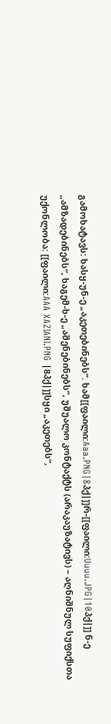გამოხატავს: ხასყ-უნ-ე „აკეთებინებს”. ხამ[[ფაილი:Aaa.PNG|8პქ|]]რ-[[ფაილი:Uuuu.JPG|10პქ|]] ნ-ე „ამზადებინებს“, ხაგემ-ხ-ე „აშენებინებს”, უშუალო კონტაქტს (არაკაუზატივს) – აღნიშნულ სუფიქსთა უქონლობა: [[ფაილი:AAA XAZIANI.PNG |8პქ|]]სყი „აკეთებს“,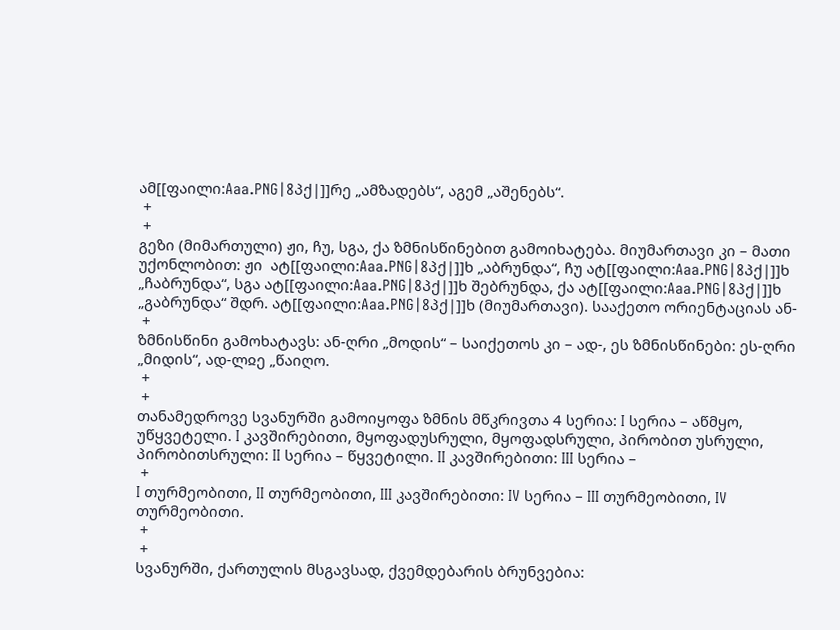ამ[[ფაილი:Aaa.PNG|8პქ|]]რე „ამზადებს“, აგემ „აშენებს“.
 +
 +
გეზი (მიმართული) ჟი, ჩუ, სგა, ქა ზმნისწინებით გამოიხატება. მიუმართავი კი – მათი უქონლობით: ჟი  ატ[[ფაილი:Aaa.PNG|8პქ|]]ხ „აბრუნდა“, ჩუ ატ[[ფაილი:Aaa.PNG|8პქ|]]ხ „ჩაბრუნდა“, სგა ატ[[ფაილი:Aaa.PNG|8პქ|]]ხ შებრუნდა, ქა ატ[[ფაილი:Aaa.PNG|8პქ|]]ხ „გაბრუნდა“ შდრ. ატ[[ფაილი:Aaa.PNG|8პქ|]]ხ (მიუმართავი). სააქეთო ორიენტაციას ან-
 +
ზმნისწინი გამოხატავს: ან-ღრი „მოდის“ – საიქეთოს კი – ად-, ეს ზმნისწინები: ეს-ღრი „მიდის“, ად-ლჲე „წაიღო.
 +
 +
თანამედროვე სვანურში გამოიყოფა ზმნის მწკრივთა 4 სერია: I სერია – აწმყო, უწყვეტელი. I კავშირებითი, მყოფადუსრული, მყოფადსრული, პირობით უსრული, პირობითსრული: II სერია – წყვეტილი. II კავშირებითი: III სერია –
 +
I თურმეობითი, II თურმეობითი, III კავშირებითი: IV სერია – III თურმეობითი, IV თურმეობითი.
 +
 +
სვანურში, ქართულის მსგავსად, ქვემდებარის ბრუნვებია: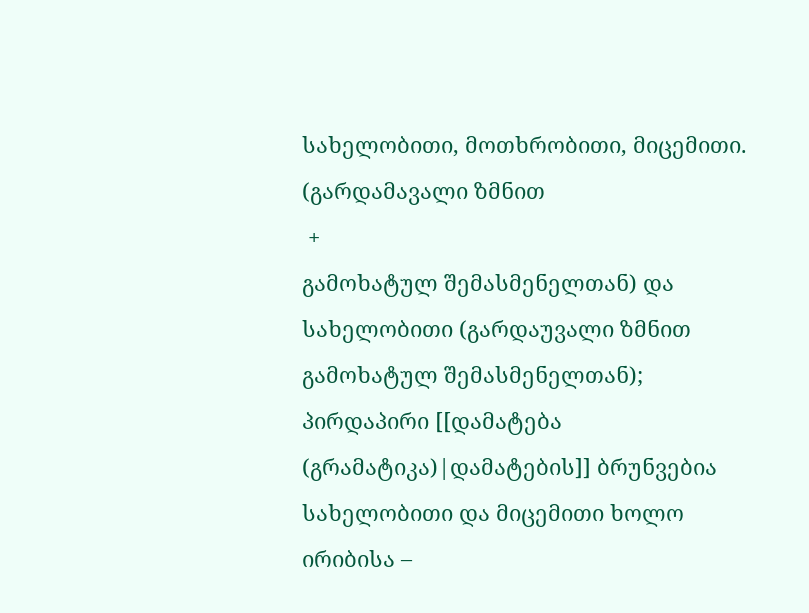სახელობითი, მოთხრობითი, მიცემითი. (გარდამავალი ზმნით
 +
გამოხატულ შემასმენელთან) და სახელობითი (გარდაუვალი ზმნით გამოხატულ შემასმენელთან); პირდაპირი [[დამატება (გრამატიკა)|დამატების]] ბრუნვებია სახელობითი და მიცემითი ხოლო ირიბისა –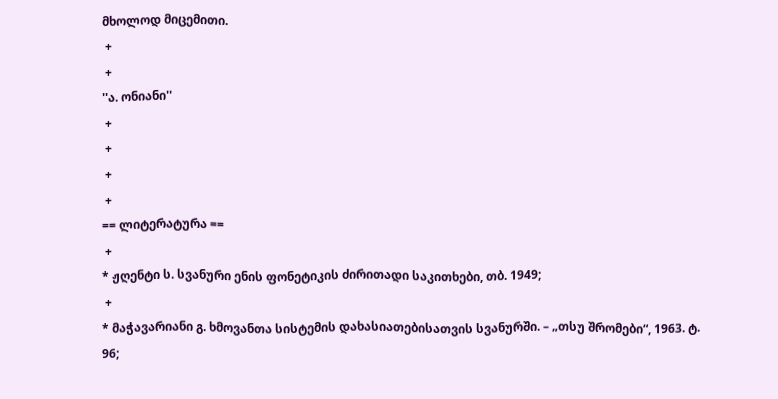მხოლოდ მიცემითი.
 +
 +
''ა. ონიანი''
 +
 +
 +
 +
== ლიტერატურა ==
 +
* ჟღენტი ს. სვანური ენის ფონეტიკის ძირითადი საკითხები, თბ. 1949;
 +
* მაჭავარიანი გ. ხმოვანთა სისტემის დახასიათებისათვის სვანურში. – „თსუ შრომები“, 1963. ტ. 96;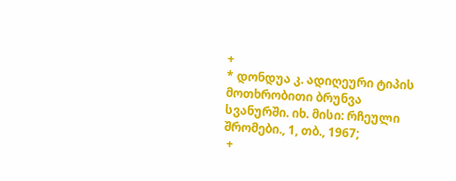+
* დონდუა კ. ადიღეური ტიპის მოთხრობითი ბრუნვა სვანურში. იხ. მისი: რჩეული შრომები., 1, თბ., 1967;
 +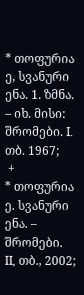* თოფურია ე, სვანური ენა. 1. ზმნა. – იხ. მისი: შრომები. I. თბ. 1967;
 +
* თოფურია ე. სვანური ენა. – შრომები. II, თბ., 2002;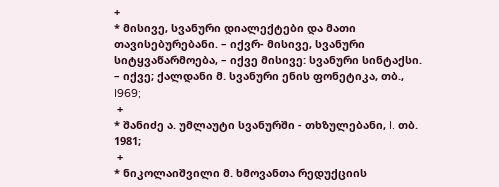+
* მისივე, სვანური დიალექტები და მათი თავისებურებანი. – იქვრ- მისივე, სვანური სიტყვაწარმოება, – იქვე მისივე: სვანური სინტაქსი. – იქვე; ქალდანი მ. სვანური ენის ფონეტიკა, თბ., I969;
 +
* შანიძე ა. უმლაუტი სვანურში - თხზულებანი, I. თბ. 1981;
 +
* ნიკოლაიშვილი მ. ხმოვანთა რედუქციის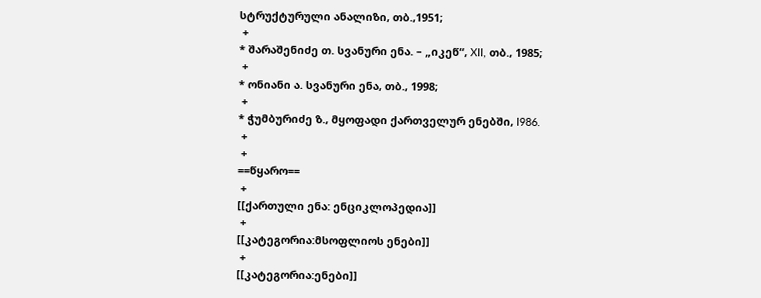სტრუქტურული ანალიზი, თბ.,1951;
 +
* შარაშენიძე თ. სვანური ენა. – „იკეწ“, XII, თბ., 1985;
 +
* ონიანი ა. სვანური ენა, თბ., 1998;
 +
* ჭუმბურიძე ზ., მყოფადი ქართველურ ენებში, I986.
 +
 +
==წყარო==
 +
[[ქართული ენა: ენციკლოპედია]]
 +
[[კატეგორია:მსოფლიოს ენები]]
 +
[[კატეგორია:ენები]]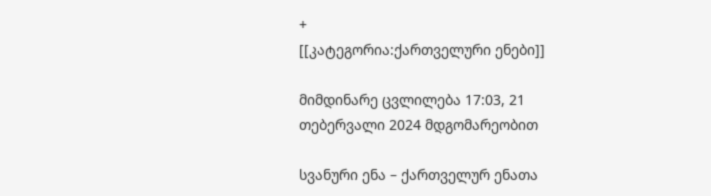+
[[კატეგორია:ქართველური ენები]]

მიმდინარე ცვლილება 17:03, 21 თებერვალი 2024 მდგომარეობით

სვანური ენა – ქართველურ ენათა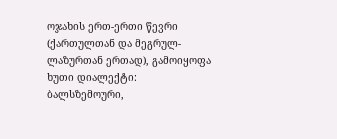ოჯახის ერთ-ერთი წევრი (ქართულთან და მეგრულ-ლაზურთან ერთად), გამოიყოფა ხუთი დიალექტი: ბალსზემოური,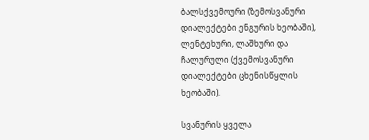ბალსქვემოური (ზემოსვანური დიალექტები ენგურის ხეობაში), ლენტეხური, ლაშხური და ჩალურული (ქვემოსვანური დიალექტები ცხენისწყლის ხეობაში).

სვანურის ყველა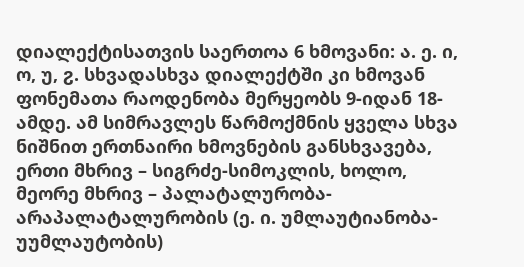დიალექტისათვის საერთოა 6 ხმოვანი: ა. ე. ი, ო, უ, ჷ. სხვადასხვა დიალექტში კი ხმოვან ფონემათა რაოდენობა მერყეობს 9-იდან 18-ამდე. ამ სიმრავლეს წარმოქმნის ყველა სხვა ნიშნით ერთნაირი ხმოვნების განსხვავება, ერთი მხრივ – სიგრძე-სიმოკლის, ხოლო, მეორე მხრივ – პალატალურობა-არაპალატალურობის (ე. ი. უმლაუტიანობა-უუმლაუტობის)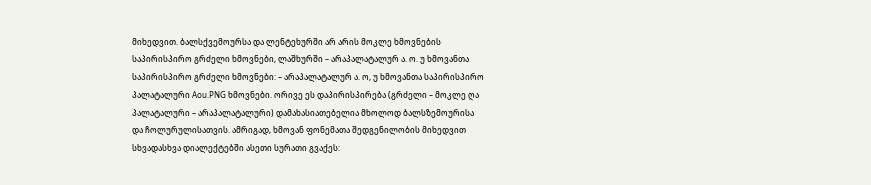მიხედვით. ბალსქვემოურსა და ლენტეხურში არ არის მოკლე ხმოვნების საპირისპირო გრძელი ხმოვნები, ლაშხურში – არაპალატალურ ა. ო. უ ხმოვანთა საპირისპირო გრძელი ხმოვნები: – არაპალატალურ ა. ო, უ ხმოვანთა საპირისპირო პალატალური Aou.PNG ხმოვნები. ორივე ეს დაპირისპირება (გრძელი – მოკლე ღა პალატალური – არაპალატალური) დამახასიათებელია მხოლოდ ბალსზემოურისა და ჩოლურულისათვის. ამრიგად, ხმოვან ფონემათა შედგენილობის მიხედვით სხვადასხვა დიალექტებში ასეთი სურათი გვაქეს: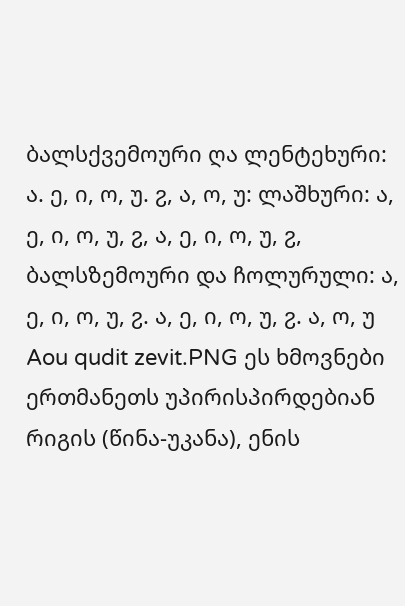ბალსქვემოური ღა ლენტეხური: ა. ე, ი, ო, უ. ჷ, ა, ო, უ: ლაშხური: ა, ე, ი, ო, უ, ჷ, ა, ე, ი, ო, უ, ჷ, ბალსზემოური და ჩოლურული: ა, ე, ი, ო, უ, ჷ. ა, ე, ი, ო, უ, ჷ. ა, ო, უ Aou qudit zevit.PNG ეს ხმოვნები ერთმანეთს უპირისპირდებიან რიგის (წინა-უკანა), ენის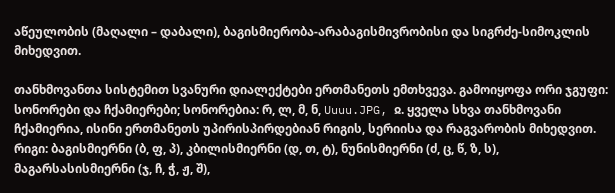აწეულობის (მაღალი – დაბალი), ბაგისმიერობა-არაბაგისმივრობისი და სიგრძე-სიმოკლის მიხედვით.

თანხმოვანთა სისტემით სვანური დიალექტები ერთმანეთს ემთხვევა. გამოიყოფა ორი ჯგუფი: სონორები და ჩქამიერები; სონორებია: რ, ლ, მ, ნ, Uuuu.JPG, ჲ. ყველა სხვა თანხმოვანი ჩქამიერია, ისინი ერთმანეთს უპირისპირდებიან რიგის, სერიისა და რაგვარობის მიხედვით. რიგი: ბაგისმიერნი (ბ, ფ, პ), კბილისმიერნი (დ, თ, ტ), ნუნისმიერნი (ძ, ც, წ, ზ, ს), მაგარსასისმიერნი (ჯ, ჩ, ჭ, ჟ, შ),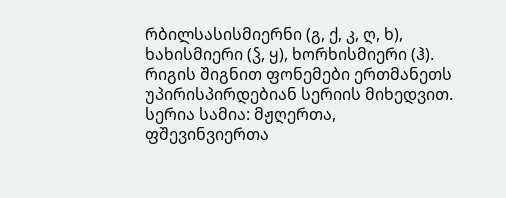რბილსასისმიერნი (გ, ქ, კ, ღ, ხ), ხახისმიერი (ჴ, ყ), ხორხისმიერი (ჰ). რიგის შიგნით ფონემები ერთმანეთს უპირისპირდებიან სერიის მიხედვით. სერია სამია: მჟღერთა, ფშევინვიერთა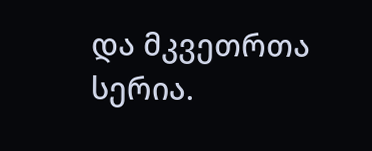და მკვეთრთა სერია.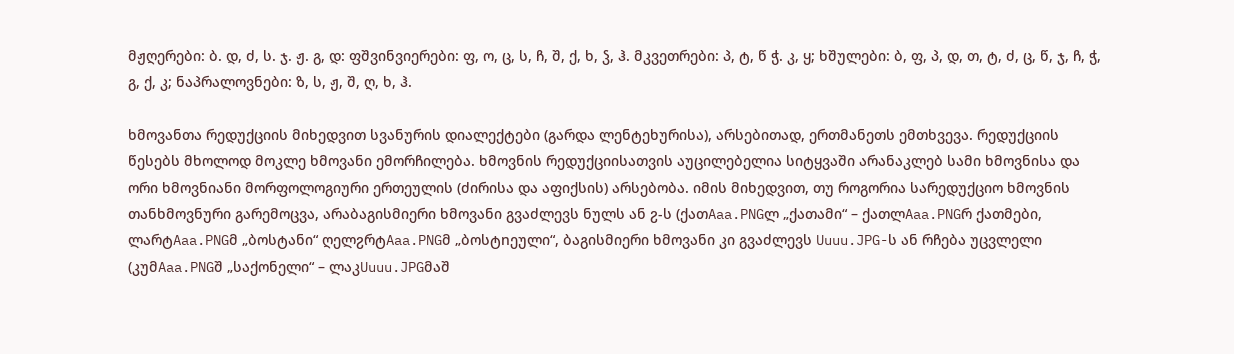მჟღერები: ბ. დ, ძ, ს. ჯ. ჟ. გ, დ: ფშვინვიერები: ფ, ო, ც, ს, ჩ, შ, ქ, ხ, ჴ, ჰ. მკვეთრები: პ, ტ, წ ჭ. კ, ყ; ხშულები: ბ, ფ, პ, დ, თ, ტ, ძ, ც, წ, ჯ, ჩ, ჭ, გ, ქ, კ; ნაპრალოვნები: ზ, ს, ჟ, შ, ღ, ხ, ჰ.

ხმოვანთა რედუქციის მიხედვით სვანურის დიალექტები (გარდა ლენტეხურისა), არსებითად, ერთმანეთს ემთხვევა. რედუქციის წესებს მხოლოდ მოკლე ხმოვანი ემორჩილება. ხმოვნის რედუქციისათვის აუცილებელია სიტყვაში არანაკლებ სამი ხმოვნისა და ორი ხმოვნიანი მორფოლოგიური ერთეულის (ძირისა და აფიქსის) არსებობა. იმის მიხედვით, თუ როგორია სარედუქციო ხმოვნის თანხმოვნური გარემოცვა, არაბაგისმიერი ხმოვანი გვაძლევს ნულს ან ჷ-ს (ქათAaa.PNGლ „ქათამი“ – ქათლAaa.PNGრ ქათმები, ლარტAaa.PNGმ „ბოსტანი“ ღელჷრტAaa.PNGმ „ბოსტnეული“, ბაგისმიერი ხმოვანი კი გვაძლევს Uuuu.JPG-ს ან რჩება უცვლელი (კუმAaa.PNGშ „საქონელი“ – ლაკUuuu.JPGმაშ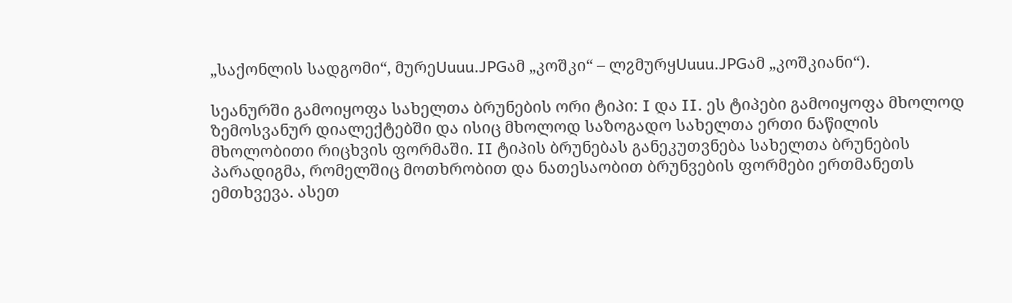„საქონლის სადგომი“, მურეUuuu.JPGამ „კოშკი“ – ლჷმურყUuuu.JPGამ „კოშკიანი“).

სეანურში გამოიყოფა სახელთა ბრუნების ორი ტიპი: I და II. ეს ტიპები გამოიყოფა მხოლოდ ზემოსვანურ დიალექტებში და ისიც მხოლოდ საზოგადო სახელთა ერთი ნაწილის მხოლობითი რიცხვის ფორმაში. II ტიპის ბრუნებას განეკუთვნება სახელთა ბრუნების პარადიგმა, რომელშიც მოთხრობით და ნათესაობით ბრუნვების ფორმები ერთმანეთს ემთხვევა. ასეთ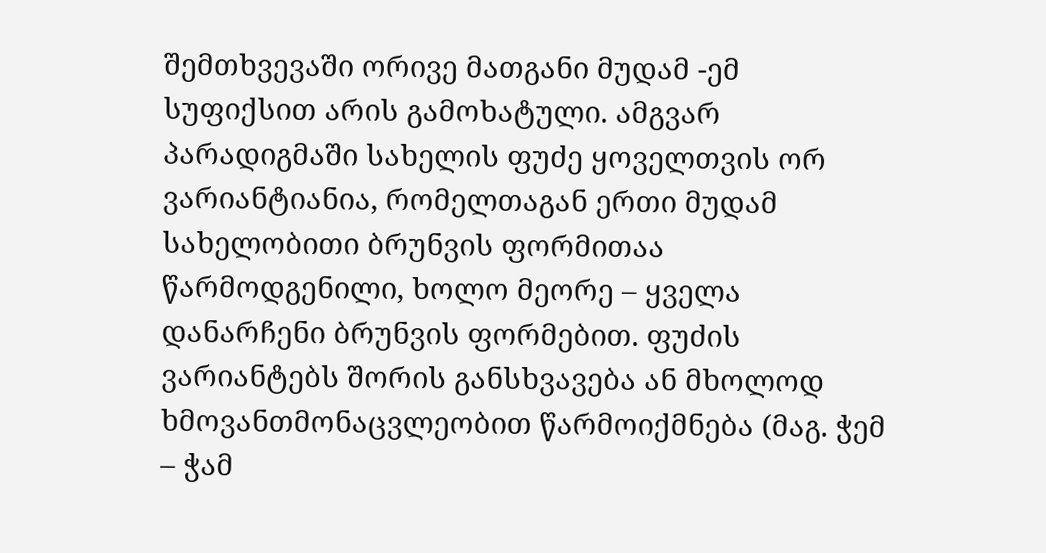შემთხვევაში ორივე მათგანი მუდამ -ემ სუფიქსით არის გამოხატული. ამგვარ პარადიგმაში სახელის ფუძე ყოველთვის ორ ვარიანტიანია, რომელთაგან ერთი მუდამ სახელობითი ბრუნვის ფორმითაა წარმოდგენილი, ხოლო მეორე – ყველა დანარჩენი ბრუნვის ფორმებით. ფუძის ვარიანტებს შორის განსხვავება ან მხოლოდ ხმოვანთმონაცვლეობით წარმოიქმნება (მაგ. ჭემ – ჭამ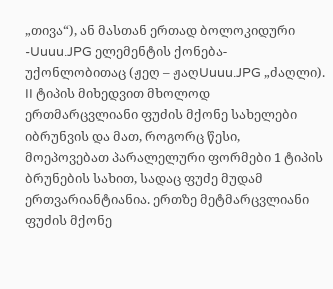„თივა“), ან მასთან ერთად ბოლოკიდური -Uuuu.JPG ელემენტის ქონება-უქონლობითაც (ჟეღ – ჟაღUuuu.JPG „ძაღლი). II ტიპის მიხედვით მხოლოდ ერთმარცვლიანი ფუძის მქონე სახელები იბრუნვის და მათ, როგორც წესი, მოეპოვებათ პარალელური ფორმები 1 ტიპის ბრუნების სახით, სადაც ფუძე მუდამ ერთვარიანტიანია. ერთზე მეტმარცვლიანი ფუძის მქონე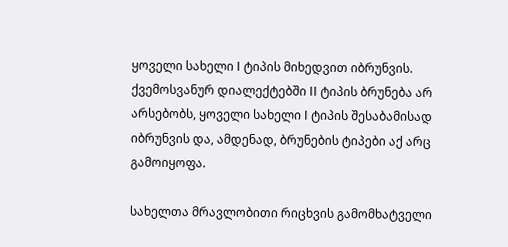ყოველი სახელი I ტიპის მიხედვით იბრუნვის. ქვემოსვანურ დიალექტებში II ტიპის ბრუნება არ არსებობს, ყოველი სახელი I ტიპის შესაბამისად იბრუნვის და, ამდენად, ბრუნების ტიპები აქ არც გამოიყოფა.

სახელთა მრავლობითი რიცხვის გამომხატველი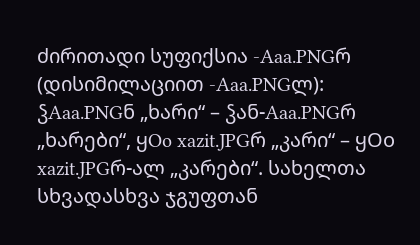ძირითადი სუფიქსია -Aaa.PNGრ (დისიმილაციით -Aaa.PNGლ): ჴAaa.PNGნ „ხარი“ – ჴან-Aaa.PNGრ „ხარები“, ყOo xazit.JPGრ „კარი“ – ყOo xazit.JPGრ-ალ „კარები“. სახელთა სხვადასხვა ჯგუფთან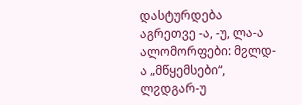დასტურდება აგრეთვე -ა, -უ, ლა-ა ალომორფები: მჷლდ-ა „მწყემსები“, ლჷდგარ-უ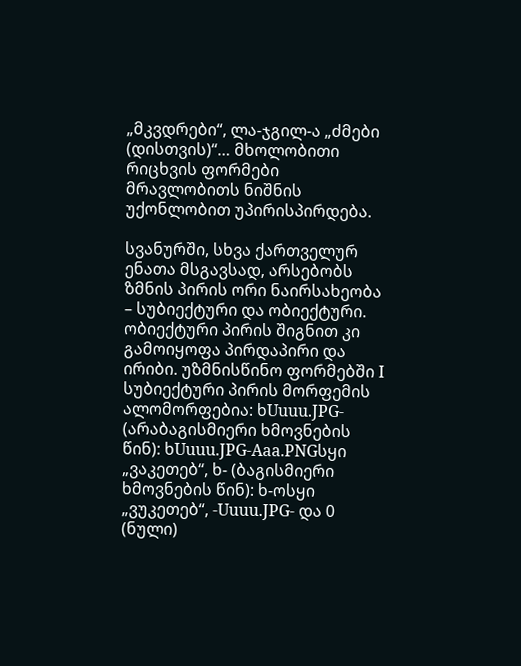„მკვდრები“, ლა-ჯგილ-ა „ძმები (დისთვის)“… მხოლობითი რიცხვის ფორმები მრავლობითს ნიშნის უქონლობით უპირისპირდება.

სვანურში, სხვა ქართველურ ენათა მსგავსად, არსებობს ზმნის პირის ორი ნაირსახეობა – სუბიექტური და ობიექტური. ობიექტური პირის შიგნით კი გამოიყოფა პირდაპირი და ირიბი. უზმნისწინო ფორმებში I სუბიექტური პირის მორფემის ალომორფებია: ხUuuu.JPG- (არაბაგისმიერი ხმოვნების წინ): ხUuuu.JPG-Aaa.PNGსყი „ვაკეთებ“, ხ- (ბაგისმიერი ხმოვნების წინ): ხ-ოსყი „ვუკეთებ“, -Uuuu.JPG- და 0 (ნული)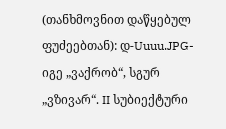(თანხმოვნით დაწყებულ ფუძეებთან): დ-Uuuu.JPG-იგე „ვაქრობ“, სგურ „ვზივარ“. II სუბიექტური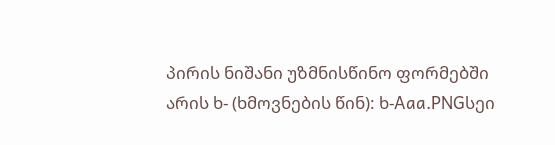პირის ნიშანი უზმნისწინო ფორმებში არის ხ- (ხმოვნების წინ): ხ-Aaa.PNGსეი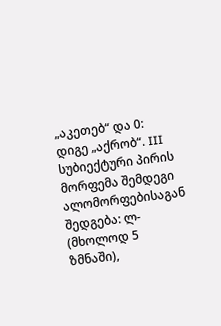„აკეთებ“ და 0: დიგე „აქრობ“. III სუბიექტური პირის მორფემა შემდეგი ალომორფებისაგან შედგება: ლ- (მხოლოდ 5 ზმნაში),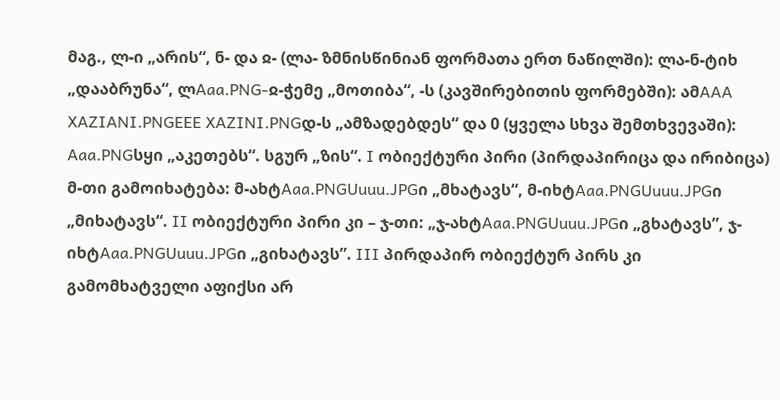მაგ., ლ-ი „არის“, ნ- და ჲ- (ლა- ზმნისწინიან ფორმათა ერთ ნაწილში): ლა-ნ-ტიხ „დააბრუნა“, ლAaa.PNG-ჲ-ჭემე „მოთიბა“, -ს (კავშირებითის ფორმებში): ამAAA XAZIANI.PNGEEE XAZINI.PNGდ-ს „ამზადებდეს“ და 0 (ყველა სხვა შემთხვევაში): Aaa.PNGსყი „აკეთებს“. სგურ „ზის“. I ობიექტური პირი (პირდაპირიცა და ირიბიცა) მ-თი გამოიხატება: მ-ახტAaa.PNGUuuu.JPGი „მხატავს“, მ-იხტAaa.PNGUuuu.JPGი „მიხატავს“. II ობიექტური პირი კი – ჯ-თი: „ჯ-ახტAaa.PNGUuuu.JPGი „გხატავს”, ჯ-იხტAaa.PNGUuuu.JPGი „გიხატავს”. III პირდაპირ ობიექტურ პირს კი გამომხატველი აფიქსი არ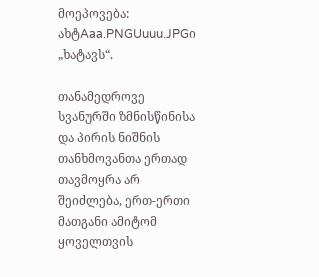მოეპოვება: ახტAaa.PNGUuuu.JPGი „ხატავს“.

თანამედროვე სვანურში ზმნისწინისა და პირის ნიშნის თანხმოვანთა ერთად თავმოყრა არ შეიძლება, ერთ-ერთი მათგანი ამიტომ ყოველთვის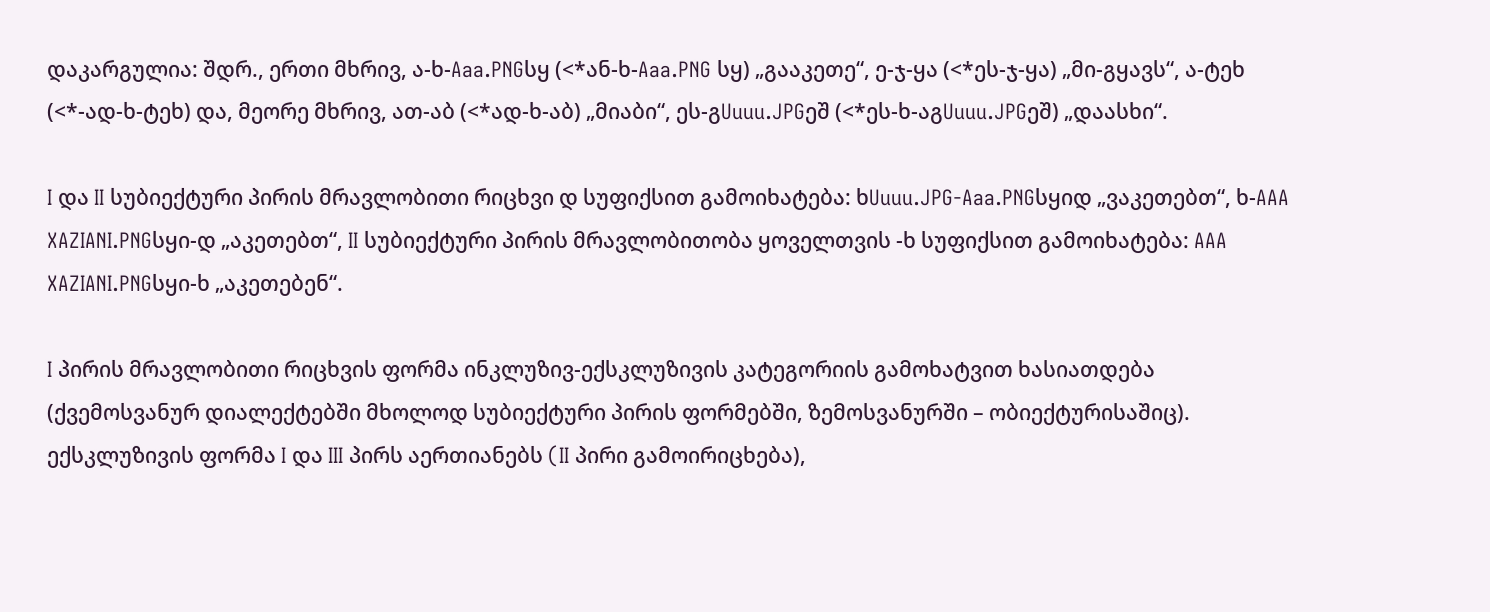დაკარგულია: შდრ., ერთი მხრივ, ა-ხ-Aaa.PNGსყ (<*ან-ხ-Aaa.PNG სყ) „გააკეთე“, ე-ჯ-ყა (<*ეს-ჯ-ყა) „მი-გყავს“, ა-ტეხ (<*-ად-ხ-ტეხ) და, მეორე მხრივ, ათ-აბ (<*ად-ხ-აბ) „მიაბი“, ეს-გUuuu.JPGეშ (<*ეს-ხ-აგUuuu.JPGეშ) „დაასხი“.

I და II სუბიექტური პირის მრავლობითი რიცხვი დ სუფიქსით გამოიხატება: ხUuuu.JPG-Aaa.PNGსყიდ „ვაკეთებთ“, ხ-AAA XAZIANI.PNGსყი-დ „აკეთებთ“, II სუბიექტური პირის მრავლობითობა ყოველთვის -ხ სუფიქსით გამოიხატება: AAA XAZIANI.PNGსყი-ხ „აკეთებენ“.

I პირის მრავლობითი რიცხვის ფორმა ინკლუზივ-ექსკლუზივის კატეგორიის გამოხატვით ხასიათდება (ქვემოსვანურ დიალექტებში მხოლოდ სუბიექტური პირის ფორმებში, ზემოსვანურში – ობიექტურისაშიც). ექსკლუზივის ფორმა I და III პირს აერთიანებს (II პირი გამოირიცხება),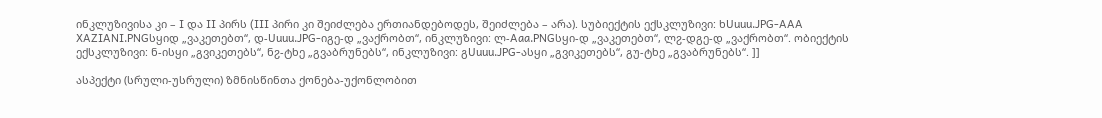ინკლუზივისა კი – I და II პირს (III პირი კი შეიძლება ერთიანდებოდეს, შეიძლება – არა). სუბიექტის ექსკლუზივი: ხUuuu.JPG-AAA XAZIANI.PNGსყიდ „ვაკეთებთ“, დ-Uuuu.JPG-იგე-დ „ვაქრობთ“, ინკლუზივი: ლ-Aaa.PNGსყი-დ „ვაკეთებთ“, ლჷ-დგე-დ „ვაქრობთ“. ობიექტის ექსკლუზივი: ნ-ისყი „გვიკეთებს“, ნჷ-ტხე „გვაბრუნებს“, ინკლუზივი: გUuuu.JPG-ასყი „გვიკეთებს“, გუ-ტხე „გვაბრუნებს“. ]]

ასპექტი (სრული-უსრული) ზმნისწინთა ქონება-უქონლობით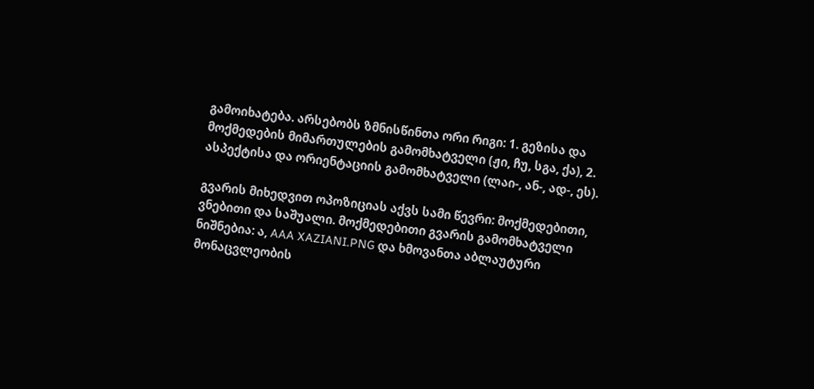გამოიხატება. არსებობს ზმნისწინთა ორი რიგი: 1. გეზისა და მოქმედების მიმართულების გამომხატველი (ჟი, ჩუ, სგა, ქა), 2. ასპექტისა და ორიენტაციის გამომხატველი (ლაი-, ან-, ად-, ეს).

გვარის მიხედვით ოპოზიციას აქვს სამი წევრი: მოქმედებითი, ვნებითი და საშუალი. მოქმედებითი გვარის გამომხატველი ნიშნებია: ა, AAA XAZIANI.PNG და ხმოვანთა აბლაუტური მონაცვლეობის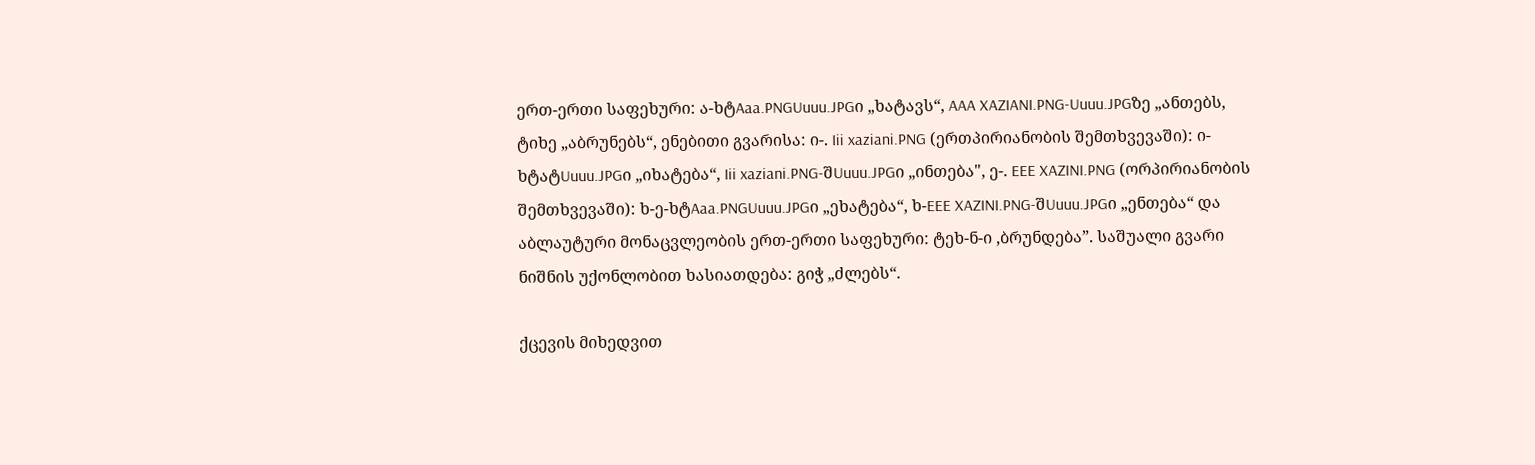ერთ-ერთი საფეხური: ა-ხტAaa.PNGUuuu.JPGი „ხატავს“, AAA XAZIANI.PNG-Uuuu.JPGზე „ანთებს, ტიხე „აბრუნებს“, ენებითი გვარისა: ი-. Iii xaziani.PNG (ერთპირიანობის შემთხვევაში): ი-ხტატUuuu.JPGი „იხატება“, Iii xaziani.PNG-შUuuu.JPGი „ინთება", ე-. EEE XAZINI.PNG (ორპირიანობის შემთხვევაში): ხ-ე-ხტAaa.PNGUuuu.JPGი „ეხატება“, ხ-EEE XAZINI.PNG-შUuuu.JPGი „ენთება“ და აბლაუტური მონაცვლეობის ერთ-ერთი საფეხური: ტეხ-ნ-ი ,ბრუნდება”. საშუალი გვარი ნიშნის უქონლობით ხასიათდება: გიჭ „ძლებს“.

ქცევის მიხედვით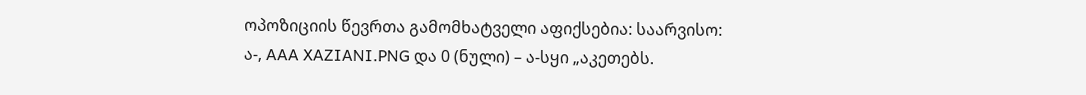ოპოზიციის წევრთა გამომხატველი აფიქსებია: საარვისო: ა-, AAA XAZIANI.PNG და 0 (ნული) – ა-სყი „აკეთებს.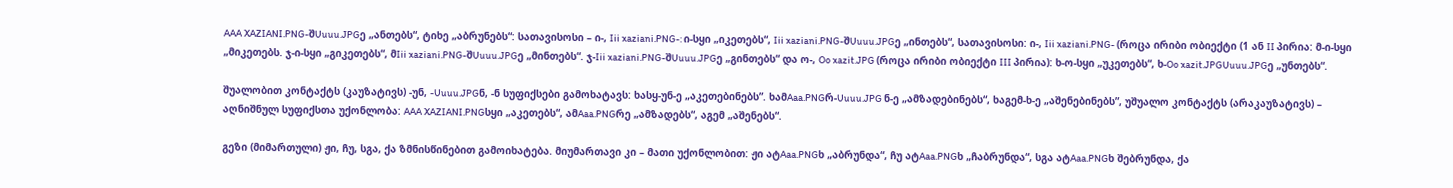AAA XAZIANI.PNG-შUuuu.JPGე „ანთებს“, ტიხე „აბრუნებს“: სათავისოსი – ი-, Iii xaziani.PNG-: ი-სყი „იკეთებს“, Iii xaziani.PNG-შUuuu.JPGე „ინთებს“, სათავისოსი: ი-, Iii xaziani.PNG- (როცა ირიბი ობიექტი (1 ან II პირია: მ-ი-სყი „მიკეთებს. ჯ-ი-სყი „გიკეთებს“, მIii xaziani.PNG-შUuuu.JPGე „მინთებს“. ჯ-Iii xaziani.PNG-შUuuu.JPGე „გინთებს“ და ო-, Oo xazit.JPG (როცა ირიბი ობიექტი III პირია): ხ-ო-სყი „უკეთებს“, ხ-Oo xazit.JPGUuuu.JPGე „უნთებს“.

შუალობით კონტაქტს (კაუზატივს) -უნ, -Uuuu.JPGნ, -ნ სუფიქსები გამოხატავს: ხასყ-უნ-ე „აკეთებინებს”. ხამAaa.PNGრ-Uuuu.JPG ნ-ე „ამზადებინებს“, ხაგემ-ხ-ე „აშენებინებს”, უშუალო კონტაქტს (არაკაუზატივს) – აღნიშნულ სუფიქსთა უქონლობა: AAA XAZIANI.PNGსყი „აკეთებს“, ამAaa.PNGრე „ამზადებს“, აგემ „აშენებს“.

გეზი (მიმართული) ჟი, ჩუ, სგა, ქა ზმნისწინებით გამოიხატება. მიუმართავი კი – მათი უქონლობით: ჟი ატAaa.PNGხ „აბრუნდა“, ჩუ ატAaa.PNGხ „ჩაბრუნდა“, სგა ატAaa.PNGხ შებრუნდა, ქა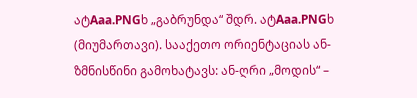ატAaa.PNGხ „გაბრუნდა“ შდრ. ატAaa.PNGხ (მიუმართავი). სააქეთო ორიენტაციას ან- ზმნისწინი გამოხატავს: ან-ღრი „მოდის“ –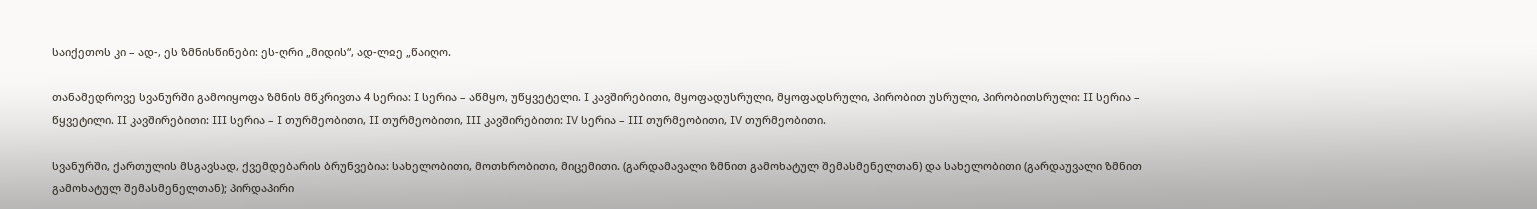საიქეთოს კი – ად-, ეს ზმნისწინები: ეს-ღრი „მიდის“, ად-ლჲე „წაიღო.

თანამედროვე სვანურში გამოიყოფა ზმნის მწკრივთა 4 სერია: I სერია – აწმყო, უწყვეტელი. I კავშირებითი, მყოფადუსრული, მყოფადსრული, პირობით უსრული, პირობითსრული: II სერია – წყვეტილი. II კავშირებითი: III სერია – I თურმეობითი, II თურმეობითი, III კავშირებითი: IV სერია – III თურმეობითი, IV თურმეობითი.

სვანურში, ქართულის მსგავსად, ქვემდებარის ბრუნვებია: სახელობითი, მოთხრობითი, მიცემითი. (გარდამავალი ზმნით გამოხატულ შემასმენელთან) და სახელობითი (გარდაუვალი ზმნით გამოხატულ შემასმენელთან); პირდაპირი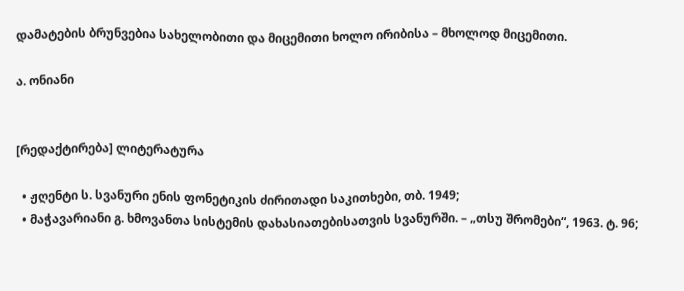დამატების ბრუნვებია სახელობითი და მიცემითი ხოლო ირიბისა – მხოლოდ მიცემითი.

ა. ონიანი


[რედაქტირება] ლიტერატურა

  • ჟღენტი ს. სვანური ენის ფონეტიკის ძირითადი საკითხები, თბ. 1949;
  • მაჭავარიანი გ. ხმოვანთა სისტემის დახასიათებისათვის სვანურში. – „თსუ შრომები“, 1963. ტ. 96;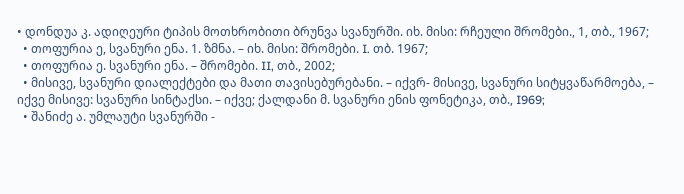• დონდუა კ. ადიღეური ტიპის მოთხრობითი ბრუნვა სვანურში. იხ. მისი: რჩეული შრომები., 1, თბ., 1967;
  • თოფურია ე, სვანური ენა. 1. ზმნა. – იხ. მისი: შრომები. I. თბ. 1967;
  • თოფურია ე. სვანური ენა. – შრომები. II, თბ., 2002;
  • მისივე, სვანური დიალექტები და მათი თავისებურებანი. – იქვრ- მისივე, სვანური სიტყვაწარმოება, – იქვე მისივე: სვანური სინტაქსი. – იქვე; ქალდანი მ. სვანური ენის ფონეტიკა, თბ., I969;
  • შანიძე ა. უმლაუტი სვანურში -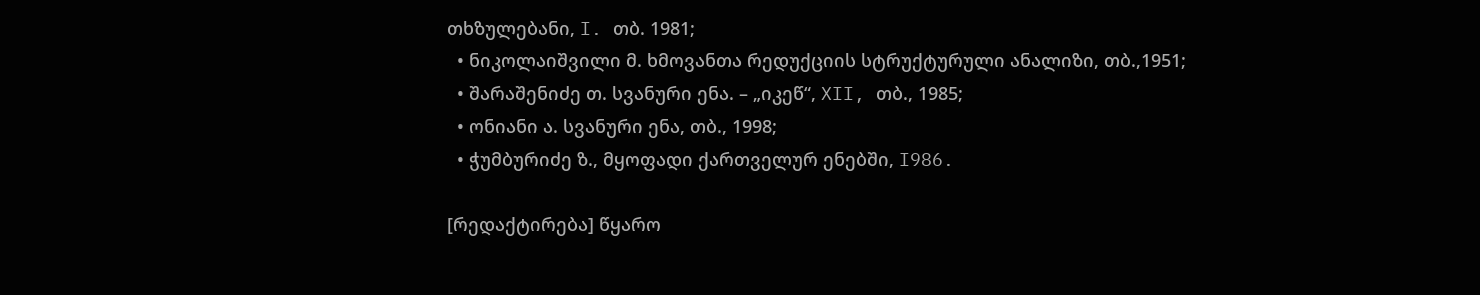თხზულებანი, I. თბ. 1981;
  • ნიკოლაიშვილი მ. ხმოვანთა რედუქციის სტრუქტურული ანალიზი, თბ.,1951;
  • შარაშენიძე თ. სვანური ენა. – „იკეწ“, XII, თბ., 1985;
  • ონიანი ა. სვანური ენა, თბ., 1998;
  • ჭუმბურიძე ზ., მყოფადი ქართველურ ენებში, I986.

[რედაქტირება] წყარო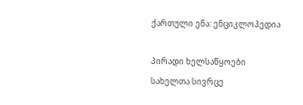ქართული ენა: ენციკლოპედია

პირადი ხელსაწყოები
სახელთა სივრცე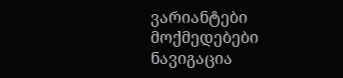ვარიანტები
მოქმედებები
ნავიგაცია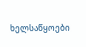ხელსაწყოები